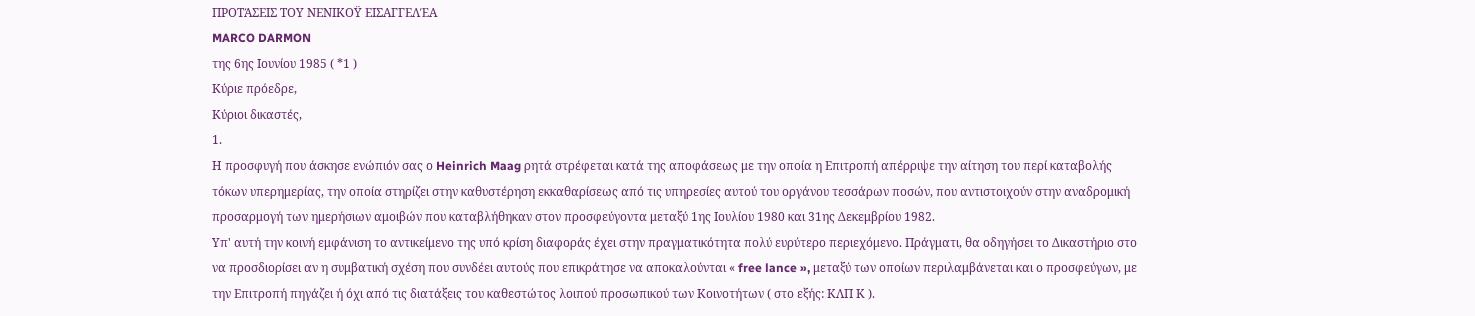ΠΡΟΤΆΣΕΙΣ ΤΟΥ ΝΕΝΙΚΟΫ ΕΙΣΑΓΓΕΛΈΑ
MARCO DARMON
της 6ης Ιουνίου 1985 ( *1 )
Κύριε πρόεδρε,
Κύριοι δικαστές,
1.
Η προσφυγή που άσκησε ενώπιόν σας ο Heinrich Maag ρητά στρέφεται κατά της αποφάσεως με την οποία η Επιτροπή απέρριψε την αίτηση του περί καταβολής τόκων υπερημερίας, την οποία στηρίζει στην καθυστέρηση εκκαθαρίσεως από τις υπηρεσίες αυτού του οργάνου τεσσάρων ποσών, που αντιστοιχούν στην αναδρομική προσαρμογή των ημερήσιων αμοιβών που καταβλήθηκαν στον προσφεύγοντα μεταξύ 1ης Ιουλίου 1980 και 31ης Δεκεμβρίου 1982.
Υπ' αυτή την κοινή εμφάνιση το αντικείμενο της υπό κρίση διαφοράς έχει στην πραγματικότητα πολύ ευρύτερο περιεχόμενο. Πράγματι, θα οδηγήσει το Δικαστήριο στο να προσδιορίσει αν η συμβατική σχέση που συνδέει αυτούς που επικράτησε να αποκαλούνται « free lance », μεταξύ των οποίων περιλαμβάνεται και ο προσφεύγων, με την Επιτροπή πηγάζει ή όχι από τις διατάξεις του καθεστώτος λοιπού προσωπικού των Κοινοτήτων ( στο εξής: ΚΛΠ Κ ).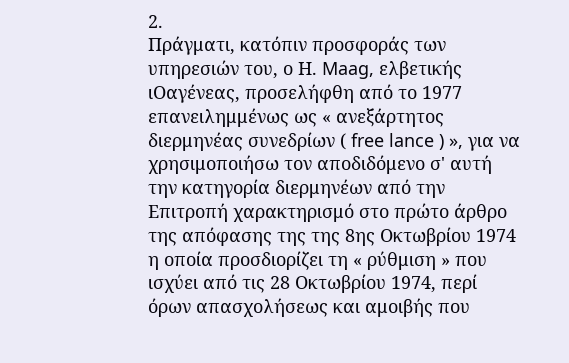2.
Πράγματι, κατόπιν προσφοράς των υπηρεσιών του, ο Η. Maag, ελβετικής ιΟαγένεας, προσελήφθη από το 1977 επανειλημμένως ως « ανεξάρτητος διερμηνέας συνεδρίων ( free lance ) », για να χρησιμοποιήσω τον αποδιδόμενο σ' αυτή την κατηγορία διερμηνέων από την Επιτροπή χαρακτηρισμό στο πρώτο άρθρο της απόφασης της της 8ης Οκτωβρίου 1974 η οποία προσδιορίζει τη « ρύθμιση » που ισχύει από τις 28 Οκτωβρίου 1974, περί όρων απασχολήσεως και αμοιβής που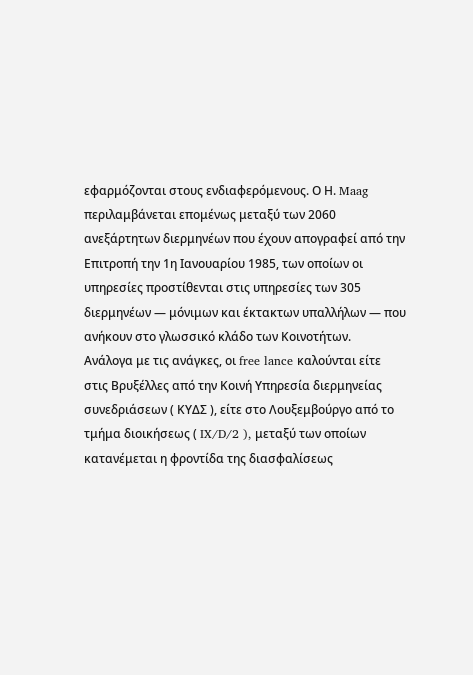εφαρμόζονται στους ενδιαφερόμενους. Ο Η. Maag περιλαμβάνεται επομένως μεταξύ των 2060 ανεξάρτητων διερμηνέων που έχουν απογραφεί από την Επιτροπή την 1η Ιανουαρίου 1985, των οποίων οι υπηρεσίες προστίθενται στις υπηρεσίες των 305 διερμηνέων — μόνιμων και έκτακτων υπαλλήλων — που ανήκουν στο γλωσσικό κλάδο των Κοινοτήτων.
Ανάλογα με τις ανάγκες, οι free lance καλούνται είτε στις Βρυξέλλες από την Κοινή Υπηρεσία διερμηνείας συνεδριάσεων ( ΚΥΔΣ ), είτε στο Λουξεμβούργο από το τμήμα διοικήσεως ( IX/D/2 ), μεταξύ των οποίων κατανέμεται η φροντίδα της διασφαλίσεως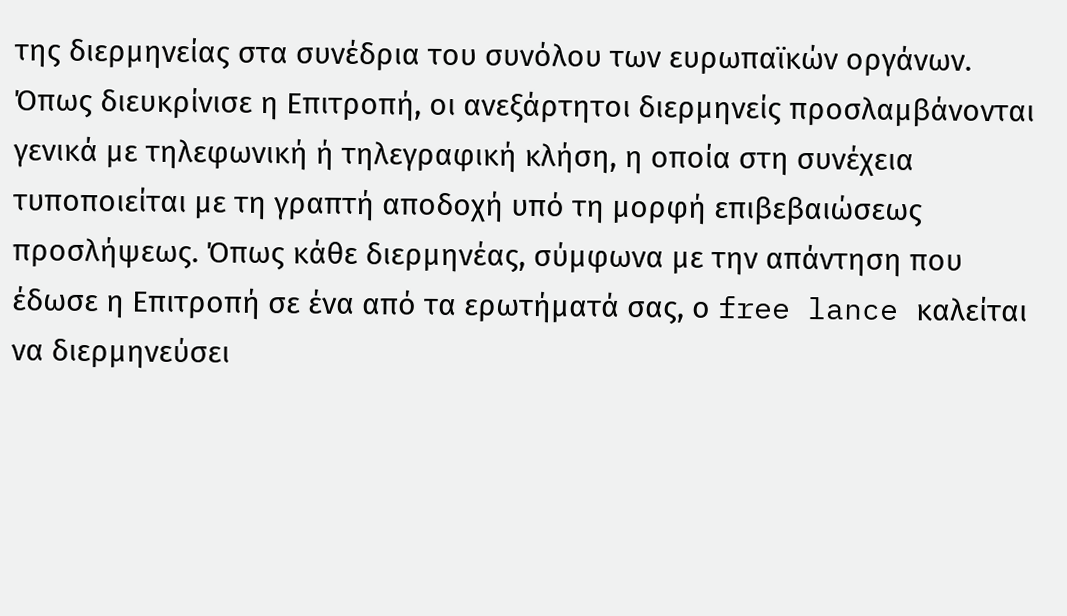της διερμηνείας στα συνέδρια του συνόλου των ευρωπαϊκών οργάνων. Όπως διευκρίνισε η Επιτροπή, οι ανεξάρτητοι διερμηνείς προσλαμβάνονται γενικά με τηλεφωνική ή τηλεγραφική κλήση, η οποία στη συνέχεια τυποποιείται με τη γραπτή αποδοχή υπό τη μορφή επιβεβαιώσεως προσλήψεως. Όπως κάθε διερμηνέας, σύμφωνα με την απάντηση που έδωσε η Επιτροπή σε ένα από τα ερωτήματά σας, ο free lance καλείται να διερμηνεύσει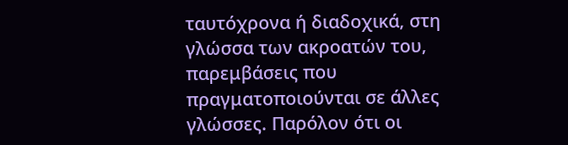ταυτόχρονα ή διαδοχικά, στη γλώσσα των ακροατών του, παρεμβάσεις που πραγματοποιούνται σε άλλες γλώσσες. Παρόλον ότι οι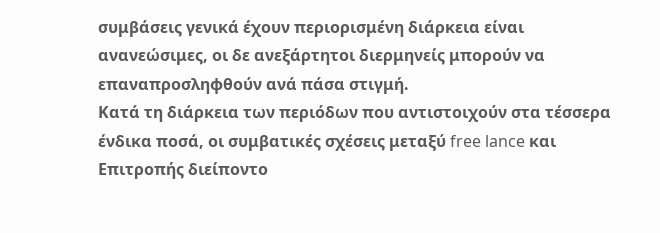συμβάσεις γενικά έχουν περιορισμένη διάρκεια είναι ανανεώσιμες, οι δε ανεξάρτητοι διερμηνείς μπορούν να επαναπροσληφθούν ανά πάσα στιγμή.
Κατά τη διάρκεια των περιόδων που αντιστοιχούν στα τέσσερα ένδικα ποσά, οι συμβατικές σχέσεις μεταξύ free lance και Επιτροπής διείποντο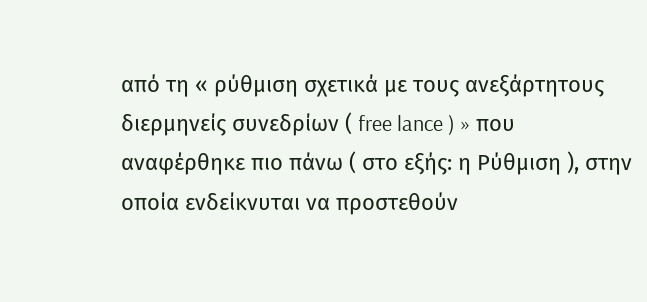από τη « ρύθμιση σχετικά με τους ανεξάρτητους διερμηνείς συνεδρίων ( free lance ) » που αναφέρθηκε πιο πάνω ( στο εξής: η Ρύθμιση ), στην οποία ενδείκνυται να προστεθούν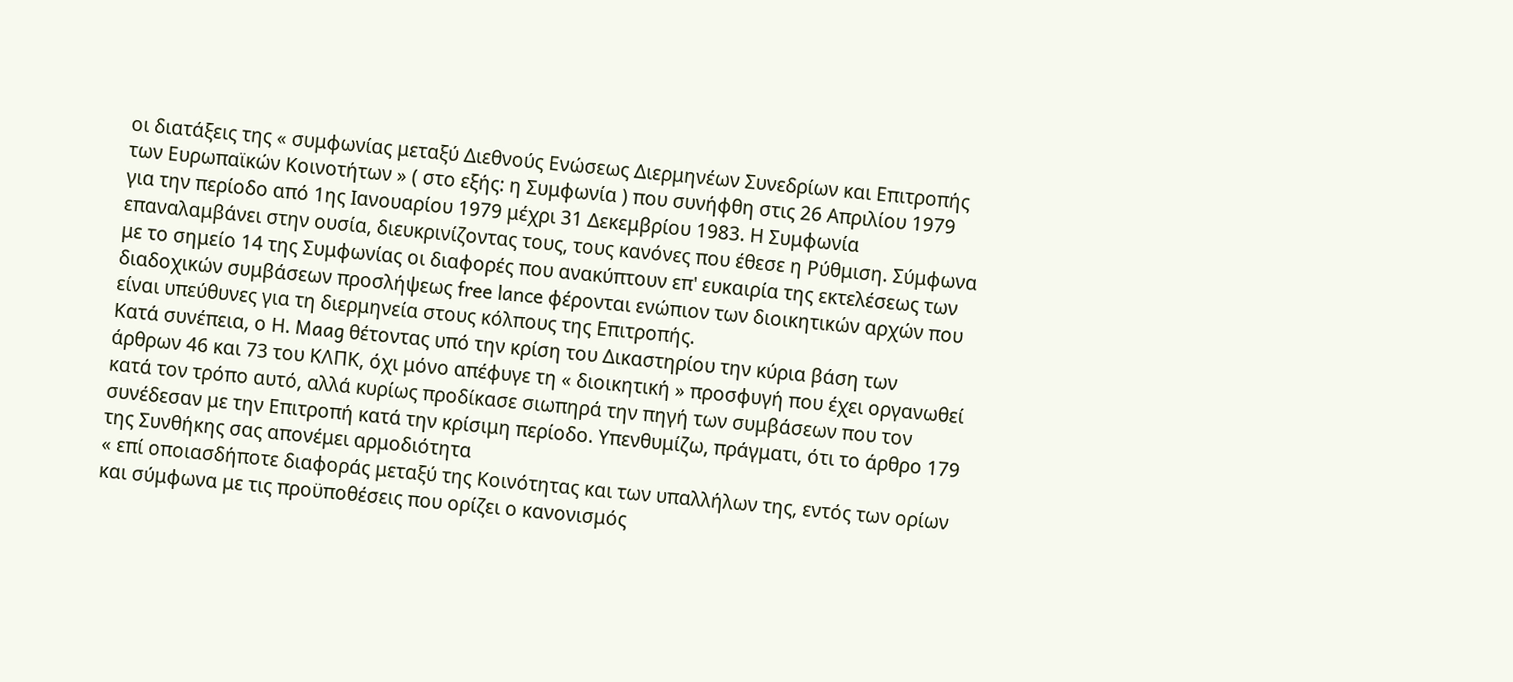οι διατάξεις της « συμφωνίας μεταξύ Διεθνούς Ενώσεως Διερμηνέων Συνεδρίων και Επιτροπής των Ευρωπαϊκών Κοινοτήτων » ( στο εξής: η Συμφωνία ) που συνήφθη στις 26 Απριλίου 1979 για την περίοδο από 1ης Ιανουαρίου 1979 μέχρι 31 Δεκεμβρίου 1983. Η Συμφωνία επαναλαμβάνει στην ουσία, διευκρινίζοντας τους, τους κανόνες που έθεσε η Ρύθμιση. Σύμφωνα με το σημείο 14 της Συμφωνίας οι διαφορές που ανακύπτουν επ' ευκαιρία της εκτελέσεως των διαδοχικών συμβάσεων προσλήψεως free lance φέρονται ενώπιον των διοικητικών αρχών που είναι υπεύθυνες για τη διερμηνεία στους κόλπους της Επιτροπής.
Κατά συνέπεια, ο Η. Maag θέτοντας υπό την κρίση του Δικαστηρίου την κύρια βάση των άρθρων 46 και 73 του ΚΛΠΚ, όχι μόνο απέφυγε τη « διοικητική » προσφυγή που έχει οργανωθεί κατά τον τρόπο αυτό, αλλά κυρίως προδίκασε σιωπηρά την πηγή των συμβάσεων που τον συνέδεσαν με την Επιτροπή κατά την κρίσιμη περίοδο. Υπενθυμίζω, πράγματι, ότι το άρθρο 179 της Συνθήκης σας απονέμει αρμοδιότητα
« επί οποιασδήποτε διαφοράς μεταξύ της Κοινότητας και των υπαλλήλων της, εντός των ορίων και σύμφωνα με τις προϋποθέσεις που ορίζει ο κανονισμός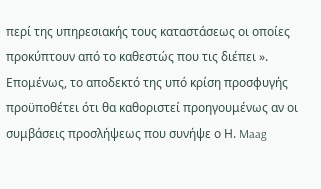περί της υπηρεσιακής τους καταστάσεως οι οποίες προκύπτουν από το καθεστώς που τις διέπει ».
Επομένως, το αποδεκτό της υπό κρίση προσφυγής προϋποθέτει ότι θα καθοριστεί προηγουμένως αν οι συμβάσεις προσλήψεως που συνήψε ο Η. Maag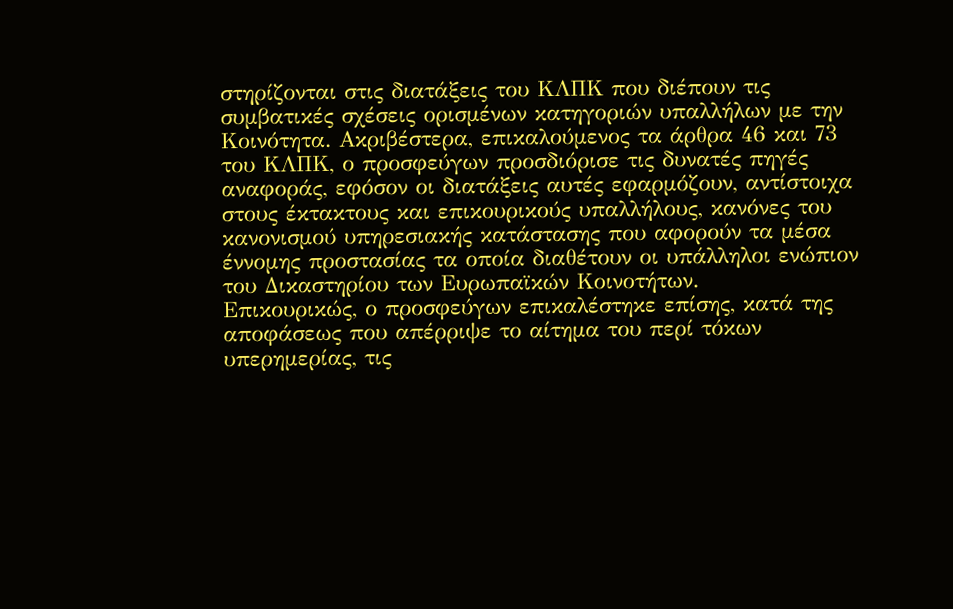στηρίζονται στις διατάξεις του ΚΛΠΚ που διέπουν τις συμβατικές σχέσεις ορισμένων κατηγοριών υπαλλήλων με την Κοινότητα. Ακριβέστερα, επικαλούμενος τα άρθρα 46 και 73 του ΚΛΠΚ, ο προσφεύγων προσδιόρισε τις δυνατές πηγές αναφοράς, εφόσον οι διατάξεις αυτές εφαρμόζουν, αντίστοιχα στους έκτακτους και επικουρικούς υπαλλήλους, κανόνες του κανονισμού υπηρεσιακής κατάστασης που αφορούν τα μέσα έννομης προστασίας τα οποία διαθέτουν οι υπάλληλοι ενώπιον του Δικαστηρίου των Ευρωπαϊκών Κοινοτήτων.
Επικουρικώς, ο προσφεύγων επικαλέστηκε επίσης, κατά της αποφάσεως που απέρριψε το αίτημα του περί τόκων υπερημερίας, τις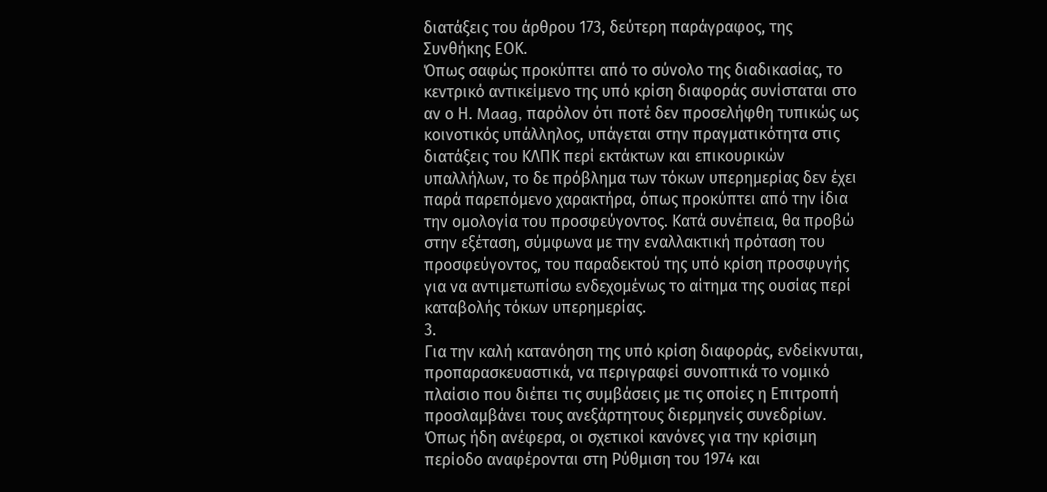διατάξεις του άρθρου 173, δεύτερη παράγραφος, της Συνθήκης ΕΟΚ.
Όπως σαφώς προκύπτει από το σύνολο της διαδικασίας, το κεντρικό αντικείμενο της υπό κρίση διαφοράς συνίσταται στο αν ο Η. Maag, παρόλον ότι ποτέ δεν προσελήφθη τυπικώς ως κοινοτικός υπάλληλος, υπάγεται στην πραγματικότητα στις διατάξεις του ΚΛΠΚ περί εκτάκτων και επικουρικών υπαλλήλων, το δε πρόβλημα των τόκων υπερημερίας δεν έχει παρά παρεπόμενο χαρακτήρα, όπως προκύπτει από την ίδια την ομολογία του προσφεύγοντος. Κατά συνέπεια, θα προβώ στην εξέταση, σύμφωνα με την εναλλακτική πρόταση του προσφεύγοντος, του παραδεκτού της υπό κρίση προσφυγής για να αντιμετωπίσω ενδεχομένως το αίτημα της ουσίας περί καταβολής τόκων υπερημερίας.
3.
Για την καλή κατανόηση της υπό κρίση διαφοράς, ενδείκνυται, προπαρασκευαστικά, να περιγραφεί συνοπτικά το νομικό πλαίσιο που διέπει τις συμβάσεις με τις οποίες η Επιτροπή προσλαμβάνει τους ανεξάρτητους διερμηνείς συνεδρίων.
Όπως ήδη ανέφερα, οι σχετικοί κανόνες για την κρίσιμη περίοδο αναφέρονται στη Ρύθμιση του 1974 και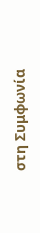στη Συμφωνία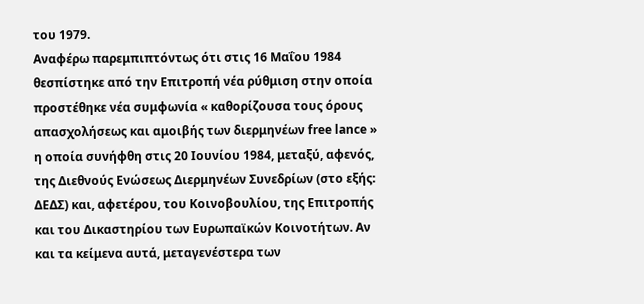του 1979.
Αναφέρω παρεμπιπτόντως ότι στις 16 Μαΐου 1984 θεσπίστηκε από την Επιτροπή νέα ρύθμιση στην οποία προστέθηκε νέα συμφωνία « καθορίζουσα τους όρους απασχολήσεως και αμοιβής των διερμηνέων free lance » η οποία συνήφθη στις 20 Ιουνίου 1984, μεταξύ, αφενός, της Διεθνούς Ενώσεως Διερμηνέων Συνεδρίων (στο εξής: ΔΕΔΣ) και, αφετέρου, του Κοινοβουλίου, της Επιτροπής και του Δικαστηρίου των Ευρωπαϊκών Κοινοτήτων. Αν και τα κείμενα αυτά, μεταγενέστερα των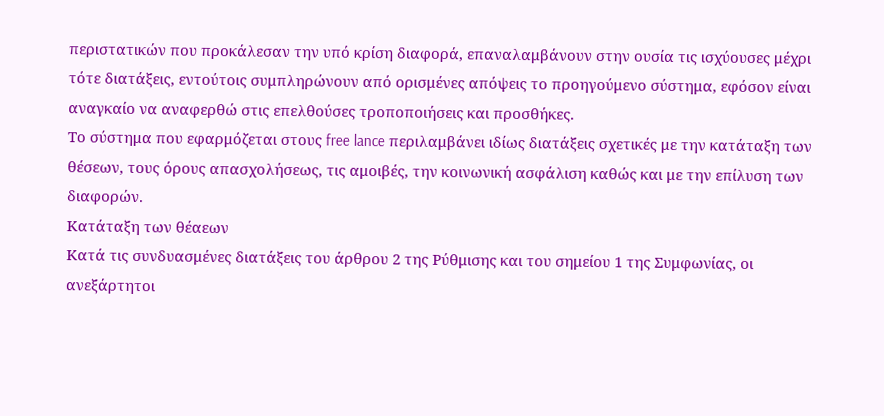περιστατικών που προκάλεσαν την υπό κρίση διαφορά, επαναλαμβάνουν στην ουσία τις ισχύουσες μέχρι τότε διατάξεις, εντούτοις συμπληρώνουν από ορισμένες απόψεις το προηγούμενο σύστημα, εφόσον είναι αναγκαίο να αναφερθώ στις επελθούσες τροποποιήσεις και προσθήκες.
Το σύστημα που εφαρμόζεται στους free lance περιλαμβάνει ιδίως διατάξεις σχετικές με την κατάταξη των θέσεων, τους όρους απασχολήσεως, τις αμοιβές, την κοινωνική ασφάλιση καθώς και με την επίλυση των διαφορών.
Κατάταξη των θέαεων
Κατά τις συνδυασμένες διατάξεις του άρθρου 2 της Ρύθμισης και του σημείου 1 της Συμφωνίας, οι ανεξάρτητοι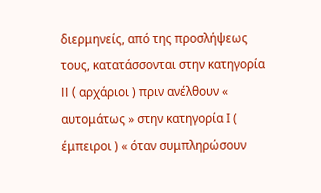διερμηνείς, από της προσλήψεως τους, κατατάσσονται στην κατηγορία II ( αρχάριοι ) πριν ανέλθουν « αυτομάτως » στην κατηγορία Ι ( έμπειροι ) « όταν συμπληρώσουν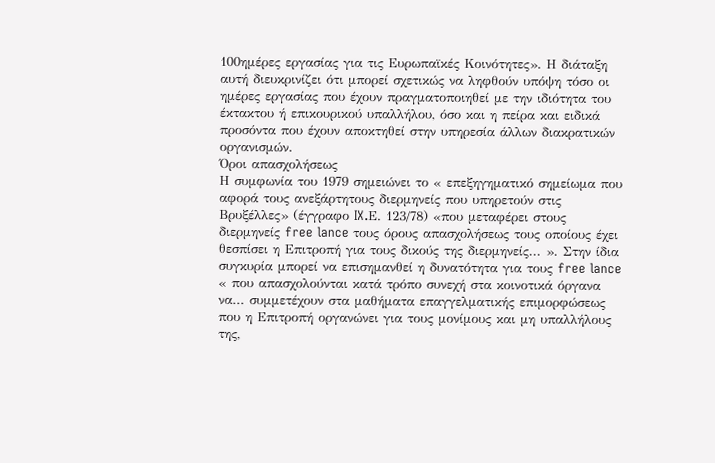100ημέρες εργασίας για τις Ευρωπαϊκές Κοινότητες». Η διάταξη αυτή διευκρινίζει ότι μπορεί σχετικώς να ληφθούν υπόψη τόσο οι ημέρες εργασίας που έχουν πραγματοποιηθεί με την ιδιότητα του έκτακτου ή επικουρικού υπαλλήλου, όσο και η πείρα και ειδικά προσόντα που έχουν αποκτηθεί στην υπηρεσία άλλων διακρατικών οργανισμών.
Όροι απασχολήσεως
Η συμφωνία του 1979 σημειώνει το « επεξηγηματικό σημείωμα που αφορά τους ανεξάρτητους διερμηνείς που υπηρετούν στις Βρυξέλλες» (έγγραφο IX.Ε. 123/78) «που μεταφέρει στους διερμηνείς free lance τους όρους απασχολήσεως τους οποίους έχει θεσπίσει η Επιτροπή για τους δικούς της διερμηνείς... ». Στην ίδια συγκυρία μπορεί να επισημανθεί η δυνατότητα για τους free lance « που απασχολούνται κατά τρόπο συνεχή στα κοινοτικά όργανα να... συμμετέχουν στα μαθήματα επαγγελματικής επιμορφώσεως που η Επιτροπή οργανώνει για τους μονίμους και μη υπαλλήλους της,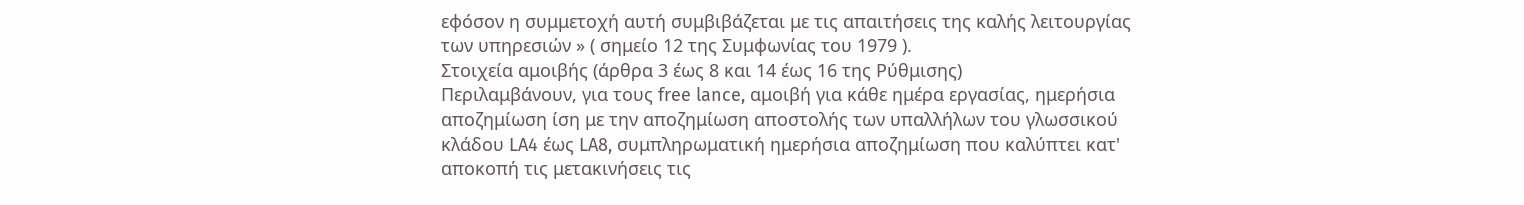εφόσον η συμμετοχή αυτή συμβιβάζεται με τις απαιτήσεις της καλής λειτουργίας των υπηρεσιών » ( σημείο 12 της Συμφωνίας του 1979 ).
Στοιχεία αμοιβής (άρθρα 3 έως 8 και 14 έως 16 της Ρύθμισης)
Περιλαμβάνουν, για τους free lance, αμοιβή για κάθε ημέρα εργασίας, ημερήσια αποζημίωση ίση με την αποζημίωση αποστολής των υπαλλήλων του γλωσσικού κλάδου LA4 έως LA8, συμπληρωματική ημερήσια αποζημίωση που καλύπτει κατ' αποκοπή τις μετακινήσεις τις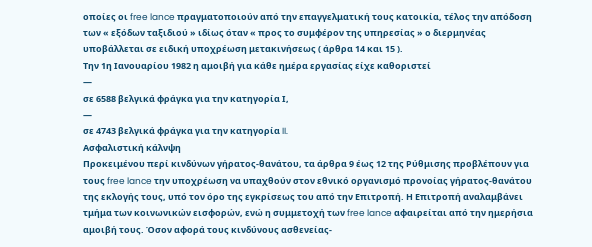οποίες οι free lance πραγματοποιούν από την επαγγελματική τους κατοικία, τέλος την απόδοση των « εξόδων ταξιδιού » ιδίως όταν « προς το συμφέρον της υπηρεσίας » ο διερμηνέας υποβάλλεται σε ειδική υποχρέωση μετακινήσεως ( άρθρα 14 και 15 ).
Την 1η Ιανουαρίου 1982 η αμοιβή για κάθε ημέρα εργασίας είχε καθοριστεί
—
σε 6588 βελγικά φράγκα για την κατηγορία Ι,
—
σε 4743 βελγικά φράγκα για την κατηγορία II.
Ασφαλιστική κάλνψη
Προκειμένου περί κινδύνων γήρατος-θανάτου, τα άρθρα 9 έως 12 της Ρύθμισης προβλέπουν για τους free lance την υποχρέωση να υπαχθούν στον εθνικό οργανισμό προνοίας γήρατος-θανάτου της εκλογής τους, υπό τον όρο της εγκρίσεως του από την Επιτροπή. Η Επιτροπή αναλαμβάνει τμήμα των κοινωνικών εισφορών, ενώ η συμμετοχή των free lance αφαιρείται από την ημερήσια αμοιβή τους. Όσον αφορά τους κινδύνους ασθενείας-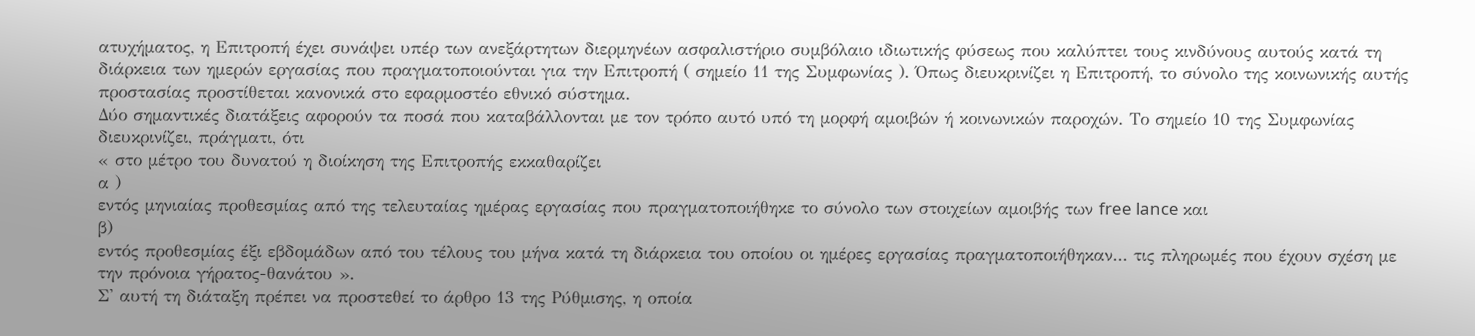ατυχήματος, η Επιτροπή έχει συνάψει υπέρ των ανεξάρτητων διερμηνέων ασφαλιστήριο συμβόλαιο ιδιωτικής φύσεως που καλύπτει τους κινδύνους αυτούς κατά τη διάρκεια των ημερών εργασίας που πραγματοποιούνται για την Επιτροπή ( σημείο 11 της Συμφωνίας ). Όπως διευκρινίζει η Επιτροπή, το σύνολο της κοινωνικής αυτής προστασίας προστίθεται κανονικά στο εφαρμοστέο εθνικό σύστημα.
Δύο σημαντικές διατάξεις αφορούν τα ποσά που καταβάλλονται με τον τρόπο αυτό υπό τη μορφή αμοιβών ή κοινωνικών παροχών. Το σημείο 10 της Συμφωνίας διευκρινίζει, πράγματι, ότι
« στο μέτρο του δυνατού η διοίκηση της Επιτροπής εκκαθαρίζει
α )
εντός μηνιαίας προθεσμίας από της τελευταίας ημέρας εργασίας που πραγματοποιήθηκε το σύνολο των στοιχείων αμοιβής των free lance και
β)
εντός προθεσμίας έξι εβδομάδων από του τέλους του μήνα κατά τη διάρκεια του οποίου οι ημέρες εργασίας πραγματοποιήθηκαν... τις πληρωμές που έχουν σχέση με την πρόνοια γήρατος-θανάτου ».
Σ' αυτή τη διάταξη πρέπει να προστεθεί το άρθρο 13 της Ρύθμισης, η οποία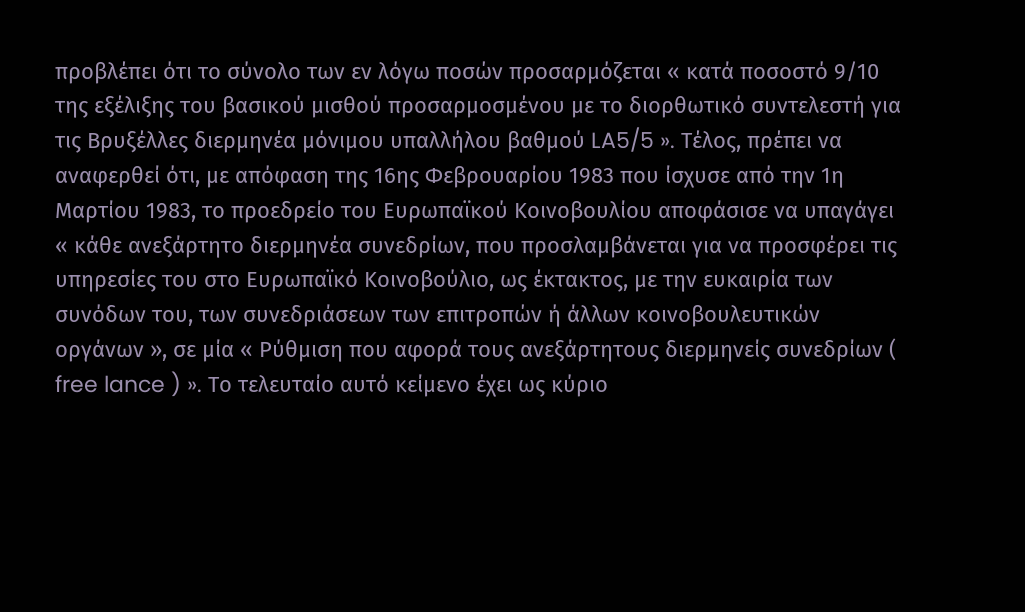προβλέπει ότι το σύνολο των εν λόγω ποσών προσαρμόζεται « κατά ποσοστό 9/10 της εξέλιξης του βασικού μισθού προσαρμοσμένου με το διορθωτικό συντελεστή για τις Βρυξέλλες διερμηνέα μόνιμου υπαλλήλου βαθμού LA5/5 ». Τέλος, πρέπει να αναφερθεί ότι, με απόφαση της 16ης Φεβρουαρίου 1983 που ίσχυσε από την 1η Μαρτίου 1983, το προεδρείο του Ευρωπαϊκού Κοινοβουλίου αποφάσισε να υπαγάγει « κάθε ανεξάρτητο διερμηνέα συνεδρίων, που προσλαμβάνεται για να προσφέρει τις υπηρεσίες του στο Ευρωπαϊκό Κοινοβούλιο, ως έκτακτος, με την ευκαιρία των συνόδων του, των συνεδριάσεων των επιτροπών ή άλλων κοινοβουλευτικών οργάνων », σε μία « Ρύθμιση που αφορά τους ανεξάρτητους διερμηνείς συνεδρίων ( free lance ) ». Το τελευταίο αυτό κείμενο έχει ως κύριο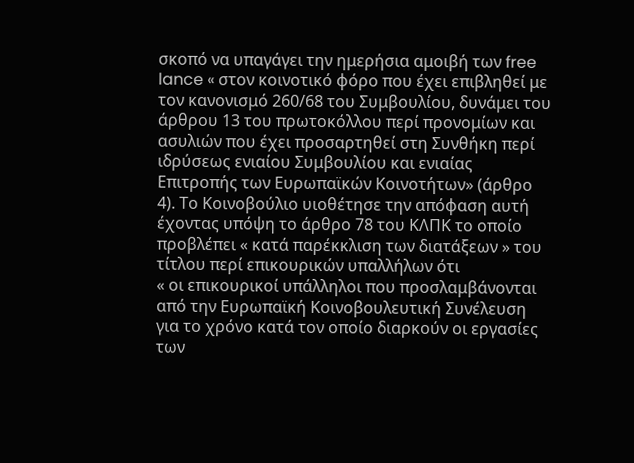σκοπό να υπαγάγει την ημερήσια αμοιβή των free lance « στον κοινοτικό φόρο που έχει επιβληθεί με τον κανονισμό 260/68 του Συμβουλίου, δυνάμει του άρθρου 13 του πρωτοκόλλου περί προνομίων και ασυλιών που έχει προσαρτηθεί στη Συνθήκη περί ιδρύσεως ενιαίου Συμβουλίου και ενιαίας Επιτροπής των Ευρωπαϊκών Κοινοτήτων» (άρθρο 4). Το Κοινοβούλιο υιοθέτησε την απόφαση αυτή έχοντας υπόψη το άρθρο 78 του ΚΛΠΚ το οποίο προβλέπει « κατά παρέκκλιση των διατάξεων » του τίτλου περί επικουρικών υπαλλήλων ότι
« οι επικουρικοί υπάλληλοι που προσλαμβάνονται από την Ευρωπαϊκή Κοινοβουλευτική Συνέλευση για το χρόνο κατά τον οποίο διαρκούν οι εργασίες των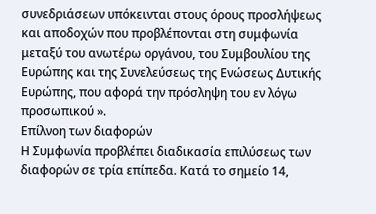συνεδριάσεων υπόκεινται στους όρους προσλήψεως και αποδοχών που προβλέπονται στη συμφωνία μεταξύ του ανωτέρω οργάνου, του Συμβουλίου της Ευρώπης και της Συνελεύσεως της Ενώσεως Δυτικής Ευρώπης, που αφορά την πρόσληψη του εν λόγω προσωπικού ».
Επίλνοη των διαφορών
Η Συμφωνία προβλέπει διαδικασία επιλύσεως των διαφορών σε τρία επίπεδα. Κατά το σημείο 14,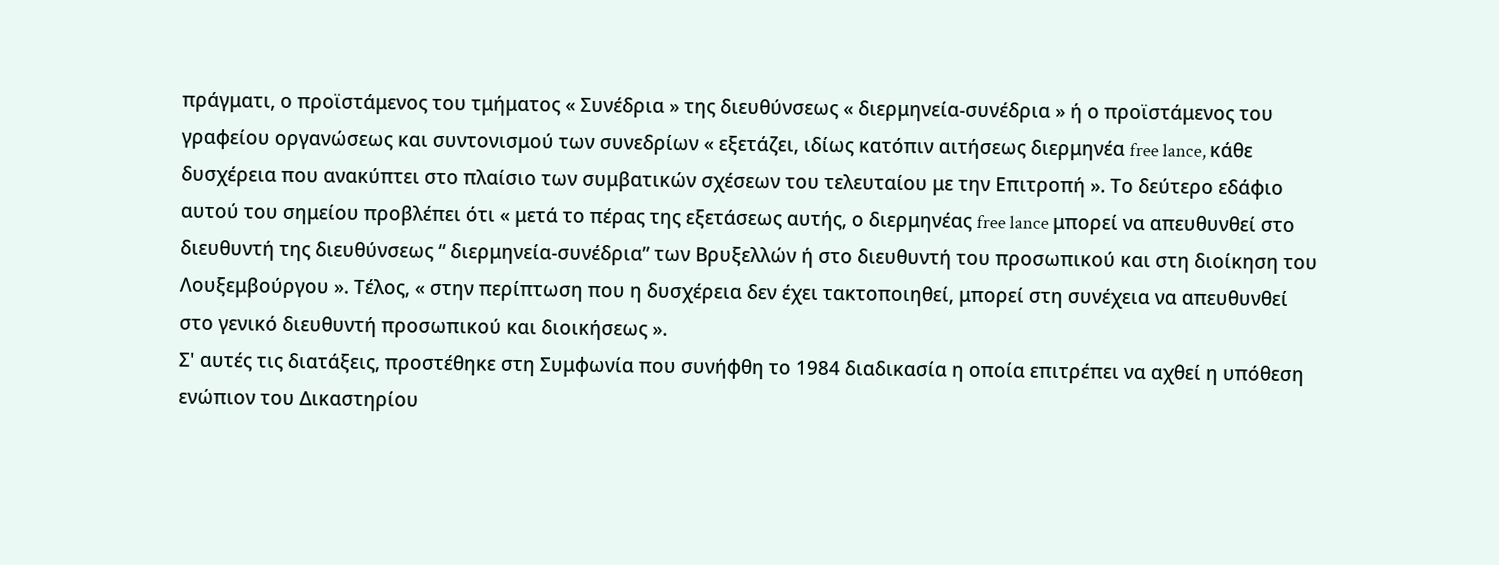πράγματι, ο προϊστάμενος του τμήματος « Συνέδρια » της διευθύνσεως « διερμηνεία-συνέδρια » ή ο προϊστάμενος του γραφείου οργανώσεως και συντονισμού των συνεδρίων « εξετάζει, ιδίως κατόπιν αιτήσεως διερμηνέα free lance, κάθε δυσχέρεια που ανακύπτει στο πλαίσιο των συμβατικών σχέσεων του τελευταίου με την Επιτροπή ». Το δεύτερο εδάφιο αυτού του σημείου προβλέπει ότι « μετά το πέρας της εξετάσεως αυτής, ο διερμηνέας free lance μπορεί να απευθυνθεί στο διευθυντή της διευθύνσεως “ διερμηνεία-συνέδρια” των Βρυξελλών ή στο διευθυντή του προσωπικού και στη διοίκηση του Λουξεμβούργου ». Τέλος, « στην περίπτωση που η δυσχέρεια δεν έχει τακτοποιηθεί, μπορεί στη συνέχεια να απευθυνθεί στο γενικό διευθυντή προσωπικού και διοικήσεως ».
Σ' αυτές τις διατάξεις, προστέθηκε στη Συμφωνία που συνήφθη το 1984 διαδικασία η οποία επιτρέπει να αχθεί η υπόθεση ενώπιον του Δικαστηρίου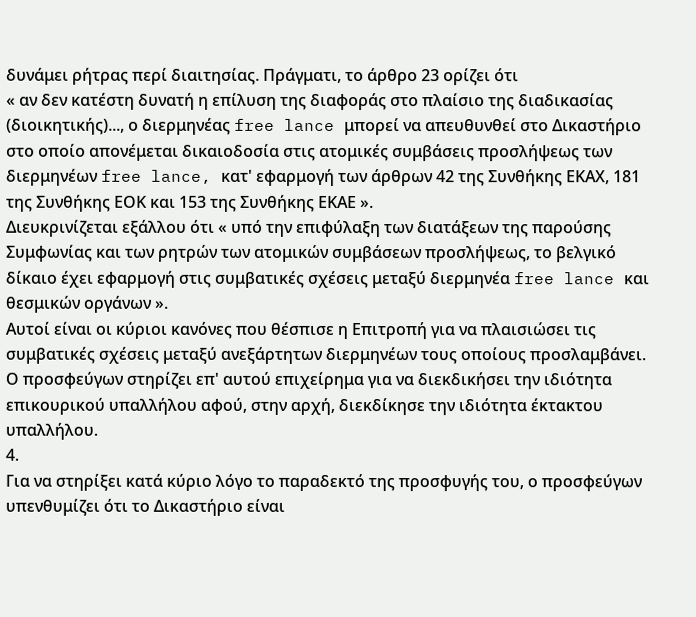δυνάμει ρήτρας περί διαιτησίας. Πράγματι, το άρθρο 23 ορίζει ότι
« αν δεν κατέστη δυνατή η επίλυση της διαφοράς στο πλαίσιο της διαδικασίας (διοικητικής)..., ο διερμηνέας free lance μπορεί να απευθυνθεί στο Δικαστήριο στο οποίο απονέμεται δικαιοδοσία στις ατομικές συμβάσεις προσλήψεως των διερμηνέων free lance, κατ' εφαρμογή των άρθρων 42 της Συνθήκης ΕΚΑΧ, 181 της Συνθήκης ΕΟΚ και 153 της Συνθήκης ΕΚΑΕ ».
Διευκρινίζεται εξάλλου ότι « υπό την επιφύλαξη των διατάξεων της παρούσης Συμφωνίας και των ρητρών των ατομικών συμβάσεων προσλήψεως, το βελγικό δίκαιο έχει εφαρμογή στις συμβατικές σχέσεις μεταξύ διερμηνέα free lance και θεσμικών οργάνων ».
Αυτοί είναι οι κύριοι κανόνες που θέσπισε η Επιτροπή για να πλαισιώσει τις συμβατικές σχέσεις μεταξύ ανεξάρτητων διερμηνέων τους οποίους προσλαμβάνει. Ο προσφεύγων στηρίζει επ' αυτού επιχείρημα για να διεκδικήσει την ιδιότητα επικουρικού υπαλλήλου αφού, στην αρχή, διεκδίκησε την ιδιότητα έκτακτου υπαλλήλου.
4.
Για να στηρίξει κατά κύριο λόγο το παραδεκτό της προσφυγής του, ο προσφεύγων υπενθυμίζει ότι το Δικαστήριο είναι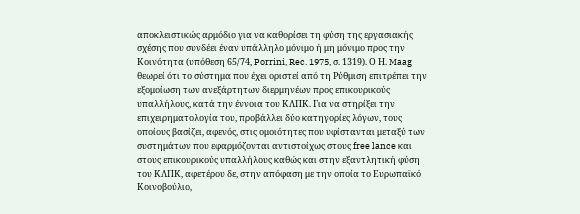αποκλειστικώς αρμόδιο για να καθορίσει τη φύση της εργασιακής σχέσης που συνδέει έναν υπάλληλο μόνιμο ή μη μόνιμο προς την Κοινότητα (υπόθεση 65/74, Porrini, Rec. 1975, σ. 1319). Ο Η. Maag θεωρεί ότι το σύστημα που έχει οριστεί από τη Ρύθμιση επιτρέπει την εξομοίωση των ανεξάρτητων διερμηνέων προς επικουρικούς υπαλλήλους, κατά την έννοια του ΚΛΠΚ. Για να στηρίξει την επιχειρηματολογία του, προβάλλει δύο κατηγορίες λόγων, τους οποίους βασίζει, αφενός, στις ομοιότητες που υφίστανται μεταξύ των συστημάτων που εφαρμόζονται αντιστοίχως στους free lance και στους επικουρικούς υπαλλήλους καθώς και στην εξαντλητική φύση του ΚΛΠΚ, αφετέρου δε, στην απόφαση με την οποία το Ευρωπαϊκό Κοινοβούλιο,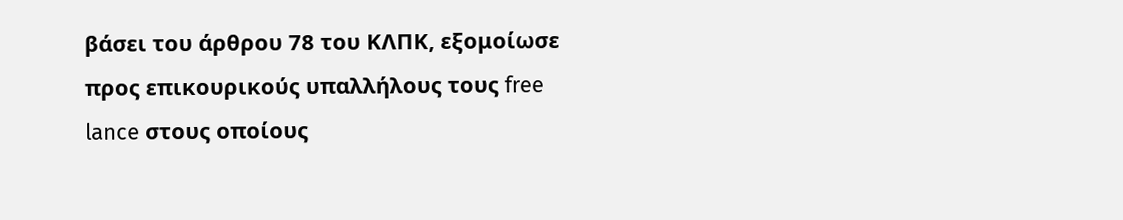βάσει του άρθρου 78 του ΚΛΠΚ, εξομοίωσε προς επικουρικούς υπαλλήλους τους free lance στους οποίους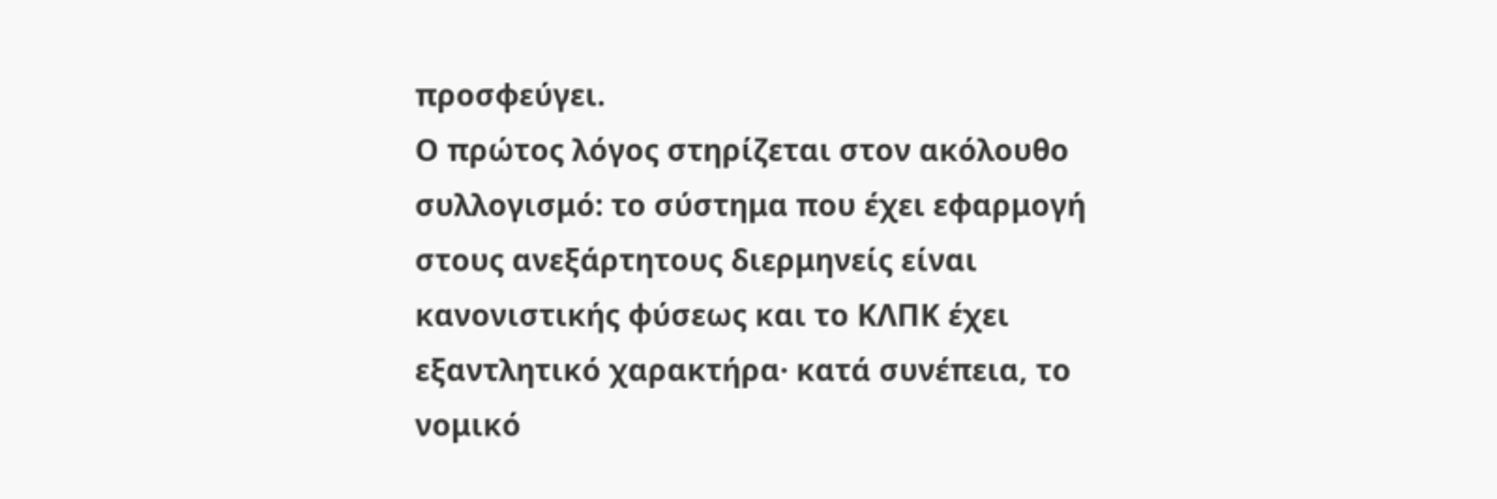προσφεύγει.
Ο πρώτος λόγος στηρίζεται στον ακόλουθο συλλογισμό: το σύστημα που έχει εφαρμογή στους ανεξάρτητους διερμηνείς είναι κανονιστικής φύσεως και το ΚΛΠΚ έχει εξαντλητικό χαρακτήρα· κατά συνέπεια, το νομικό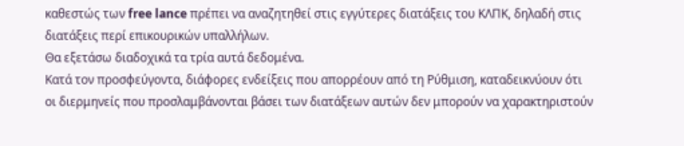καθεστώς των free lance πρέπει να αναζητηθεί στις εγγύτερες διατάξεις του ΚΛΠΚ, δηλαδή στις διατάξεις περί επικουρικών υπαλλήλων.
Θα εξετάσω διαδοχικά τα τρία αυτά δεδομένα.
Κατά τον προσφεύγοντα, διάφορες ενδείξεις που απορρέουν από τη Ρύθμιση, καταδεικνύουν ότι οι διερμηνείς που προσλαμβάνονται βάσει των διατάξεων αυτών δεν μπορούν να χαρακτηριστούν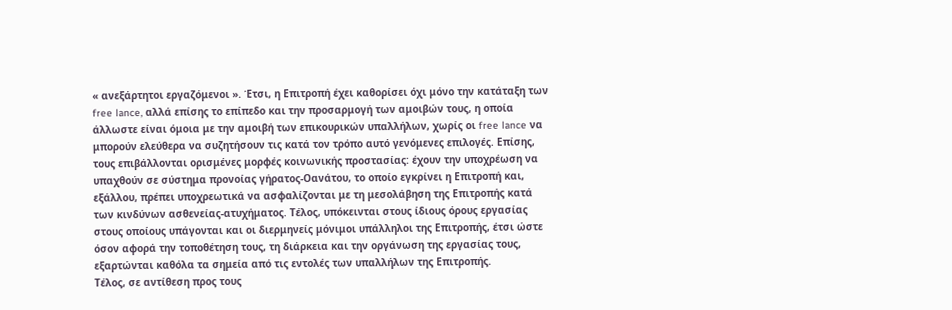« ανεξάρτητοι εργαζόμενοι ». Έτσι, η Επιτροπή έχει καθορίσει όχι μόνο την κατάταξη των free lance, αλλά επίσης το επίπεδο και την προσαρμογή των αμοιβών τους, η οποία άλλωστε είναι όμοια με την αμοιβή των επικουρικών υπαλλήλων, χωρίς οι free lance να μπορούν ελεύθερα να συζητήσουν τις κατά τον τρόπο αυτό γενόμενες επιλογές. Επίσης, τους επιβάλλονται ορισμένες μορφές κοινωνικής προστασίας: έχουν την υποχρέωση να υπαχθούν σε σύστημα προνοίας γήρατος-Οανάτου, το οποίο εγκρίνει η Επιτροπή και, εξάλλου, πρέπει υποχρεωτικά να ασφαλίζονται με τη μεσολάβηση της Επιτροπής κατά των κινδύνων ασθενείας-ατυχήματος. Τέλος, υπόκεινται στους ίδιους όρους εργασίας στους οποίους υπάγονται και οι διερμηνείς μόνιμοι υπάλληλοι της Επιτροπής, έτσι ώστε όσον αφορά την τοποθέτηση τους, τη διάρκεια και την οργάνωση της εργασίας τους, εξαρτώνται καθόλα τα σημεία από τις εντολές των υπαλλήλων της Επιτροπής.
Τέλος, σε αντίθεση προς τους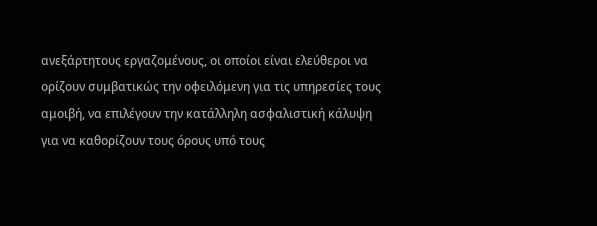ανεξάρτητους εργαζομένους, οι οποίοι είναι ελεύθεροι να ορίζουν συμβατικώς την οφειλόμενη για τις υπηρεσίες τους αμοιβή, να επιλέγουν την κατάλληλη ασφαλιστική κάλυψη για να καθορίζουν τους όρους υπό τους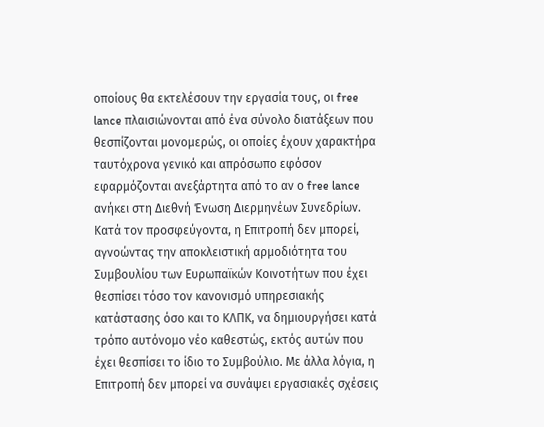οποίους θα εκτελέσουν την εργασία τους, οι free lance πλαισιώνονται από ένα σύνολο διατάξεων που θεσπίζονται μονομερώς, οι οποίες έχουν χαρακτήρα ταυτόχρονα γενικό και απρόσωπο εφόσον εφαρμόζονται ανεξάρτητα από το αν ο free lance ανήκει στη Διεθνή Ένωση Διερμηνέων Συνεδρίων.
Κατά τον προσφεύγοντα, η Επιτροπή δεν μπορεί, αγνοώντας την αποκλειστική αρμοδιότητα του Συμβουλίου των Ευρωπαϊκών Κοινοτήτων που έχει θεσπίσει τόσο τον κανονισμό υπηρεσιακής κατάστασης όσο και το ΚΛΠΚ, να δημιουργήσει κατά τρόπο αυτόνομο νέο καθεστώς, εκτός αυτών που έχει θεσπίσει το ίδιο το Συμβούλιο. Με άλλα λόγια, η Επιτροπή δεν μπορεί να συνάψει εργασιακές σχέσεις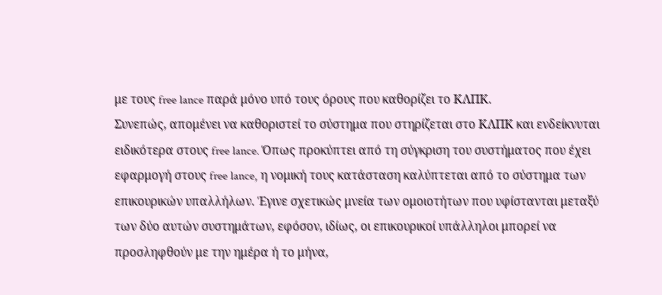με τους free lance παρά μόνο υπό τους όρους που καθορίζει το ΚΛΠΚ.
Συνεπώς, απομένει να καθοριστεί το σύστημα που στηρίζεται στο ΚΛΠΚ και ενδείκνυται ειδικότερα στους free lance. Όπως προκύπτει από τη σύγκριση του συστήματος που έχει εφαρμογή στους free lance, η νομική τους κατάσταση καλύπτεται από το σύστημα των επικουρικών υπαλλήλων. Έγινε σχετικώς μνεία των ομοιοτήτων που υφίστανται μεταξύ των δύο αυτών συστημάτων, εφόσον, ιδίως, οι επικουρικοί υπάλληλοι μπορεί να προσληφθούν με την ημέρα ή το μήνα,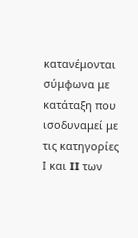κατανέμονται σύμφωνα με κατάταξη που ισοδυναμεί με τις κατηγορίες Ι και II των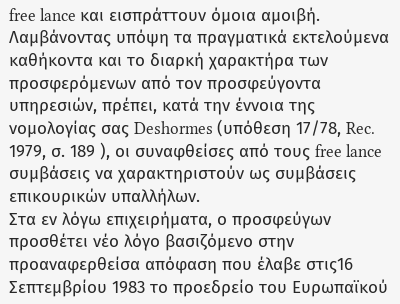free lance και εισπράττουν όμοια αμοιβή.
Λαμβάνοντας υπόψη τα πραγματικά εκτελούμενα καθήκοντα και το διαρκή χαρακτήρα των προσφερόμενων από τον προσφεύγοντα υπηρεσιών, πρέπει, κατά την έννοια της νομολογίας σας Deshormes (υπόθεση 17/78, Rec. 1979, σ. 189 ), οι συναφθείσες από τους free lance συμβάσεις να χαρακτηριστούν ως συμβάσεις επικουρικών υπαλλήλων.
Στα εν λόγω επιχειρήματα, ο προσφεύγων προσθέτει νέο λόγο βασιζόμενο στην προαναφερθείσα απόφαση που έλαβε στις16 Σεπτεμβρίου 1983 το προεδρείο του Ευρωπαϊκού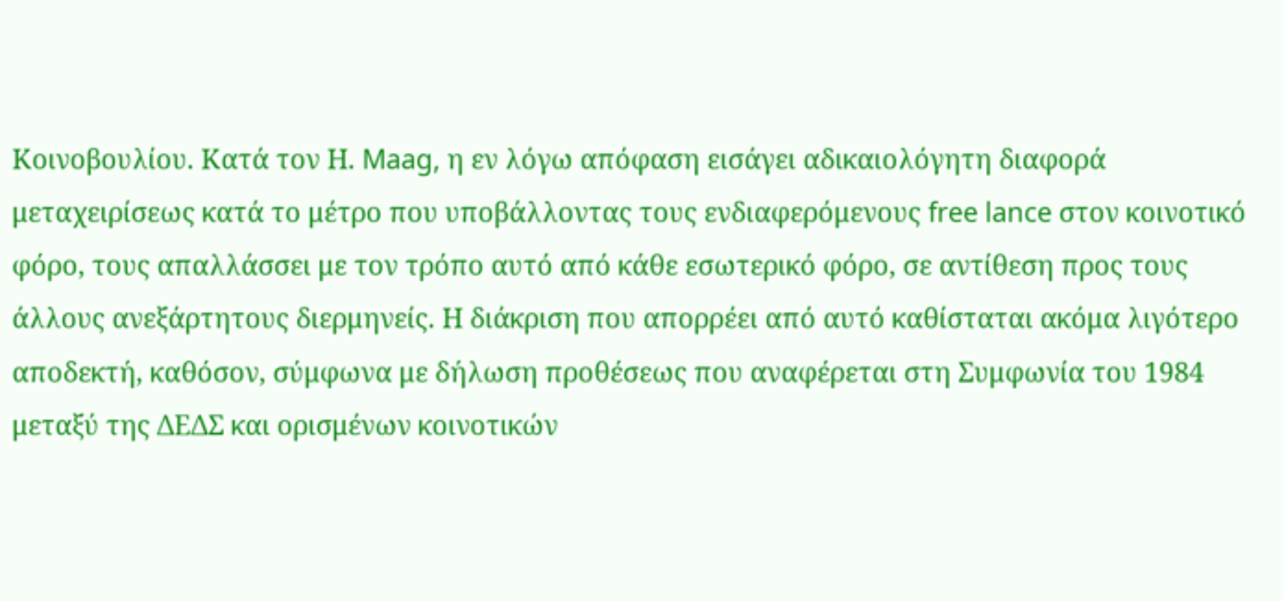Κοινοβουλίου. Κατά τον Η. Maag, η εν λόγω απόφαση εισάγει αδικαιολόγητη διαφορά μεταχειρίσεως κατά το μέτρο που υποβάλλοντας τους ενδιαφερόμενους free lance στον κοινοτικό φόρο, τους απαλλάσσει με τον τρόπο αυτό από κάθε εσωτερικό φόρο, σε αντίθεση προς τους άλλους ανεξάρτητους διερμηνείς. Η διάκριση που απορρέει από αυτό καθίσταται ακόμα λιγότερο αποδεκτή, καθόσον, σύμφωνα με δήλωση προθέσεως που αναφέρεται στη Συμφωνία του 1984 μεταξύ της ΔΕΔΣ και ορισμένων κοινοτικών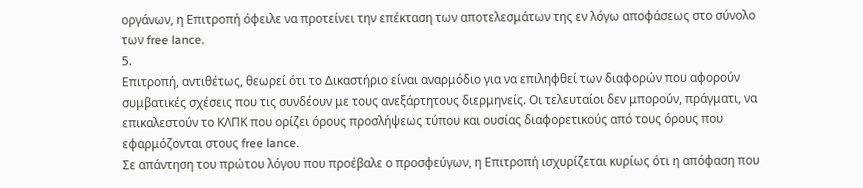οργάνων, η Επιτροπή όφειλε να προτείνει την επέκταση των αποτελεσμάτων της εν λόγω αποφάσεως στο σύνολο των free lance.
5.
Επιτροπή, αντιθέτως, θεωρεί ότι το Δικαστήριο είναι αναρμόδιο για να επιληφθεί των διαφορών που αφορούν συμβατικές σχέσεις που τις συνδέουν με τους ανεξάρτητους διερμηνείς. Οι τελευταίοι δεν μπορούν, πράγματι, να επικαλεστούν το ΚΛΠΚ που ορίζει όρους προσλήψεως τύπου και ουσίας διαφορετικούς από τους όρους που εφαρμόζονται στους free lance.
Σε απάντηση του πρώτου λόγου που προέβαλε ο προσφεύγων, η Επιτροπή ισχυρίζεται κυρίως ότι η απόφαση που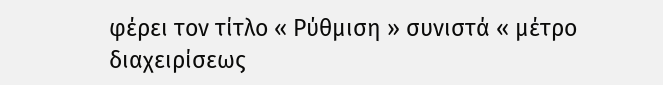φέρει τον τίτλο « Ρύθμιση » συνιστά « μέτρο διαχειρίσεως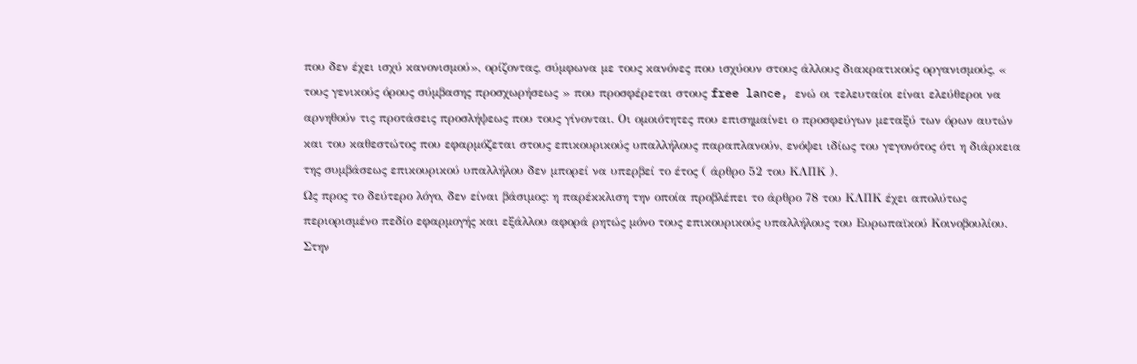που δεν έχει ισχύ κανονισμού», ορίζοντας, σύμφωνα με τους κανόνες που ισχύουν στους άλλους διακρατικούς οργανισμούς, « τους γενικούς όρους σύμβασης προσχωρήσεως » που προσφέρεται στους free lance, ενώ οι τελευταίοι είναι ελεύθεροι να αρνηθούν τις προτάσεις προσλήψεως που τους γίνονται. Οι ομοιότητες που επισημαίνει ο προσφεύγων μεταξύ των όρων αυτών και του καθεστώτος που εφαρμόζεται στους επικουρικούς υπαλλήλους παραπλανούν, ενόψει ιδίως του γεγονότος ότι η διάρκεια της συμβάσεως επικουρικού υπαλλήλου δεν μπορεί να υπερβεί το έτος ( άρθρο 52 του ΚΛΠΚ ).
Ως προς το δεύτερο λόγο, δεν είναι βάσιμος: η παρέκκλιση την οποία προβλέπει το άρθρο 78 του ΚΛΠΚ έχει απολύτως περιορισμένο πεδίο εφαρμογής και εξάλλου αφορά ρητώς μόνο τους επικουρικούς υπαλλήλους του Ευρωπαϊκού Κοινοβουλίου.
Στην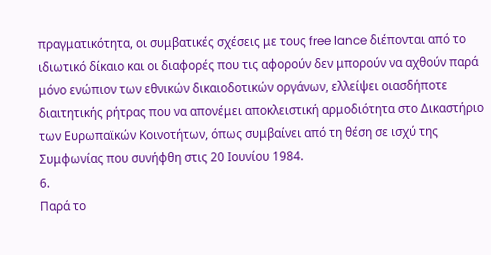πραγματικότητα, οι συμβατικές σχέσεις με τους free lance διέπονται από το ιδιωτικό δίκαιο και οι διαφορές που τις αφορούν δεν μπορούν να αχθούν παρά μόνο ενώπιον των εθνικών δικαιοδοτικών οργάνων, ελλείψει οιασδήποτε διαιτητικής ρήτρας που να απονέμει αποκλειστική αρμοδιότητα στο Δικαστήριο των Ευρωπαϊκών Κοινοτήτων, όπως συμβαίνει από τη θέση σε ισχύ της Συμφωνίας που συνήφθη στις 20 Ιουνίου 1984.
6.
Παρά το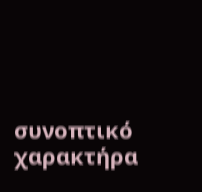συνοπτικό χαρακτήρα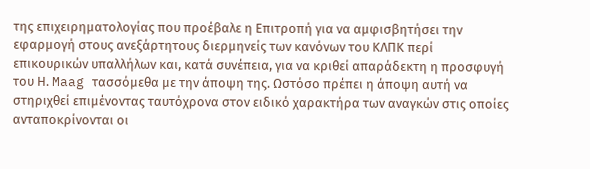της επιχειρηματολογίας που προέβαλε η Επιτροπή για να αμφισβητήσει την εφαρμογή στους ανεξάρτητους διερμηνείς των κανόνων του ΚΛΠΚ περί επικουρικών υπαλλήλων και, κατά συνέπεια, για να κριθεί απαράδεκτη η προσφυγή του Η. Maag τασσόμεθα με την άποψη της. Ωστόσο πρέπει η άποψη αυτή να στηριχθεί επιμένοντας ταυτόχρονα στον ειδικό χαρακτήρα των αναγκών στις οποίες ανταποκρίνονται οι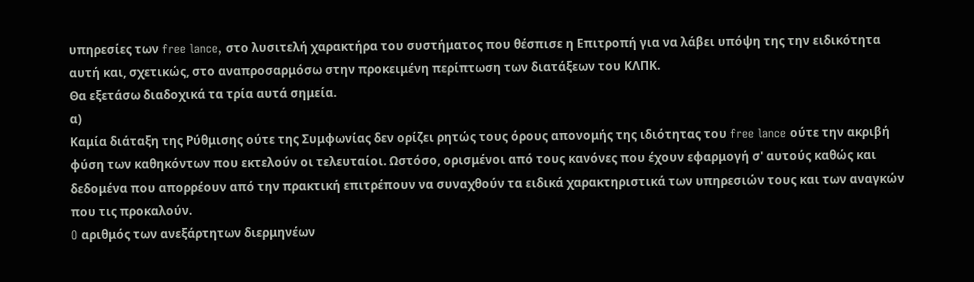υπηρεσίες των free lance, στο λυσιτελή χαρακτήρα του συστήματος που θέσπισε η Επιτροπή για να λάβει υπόψη της την ειδικότητα αυτή και, σχετικώς, στο αναπροσαρμόσω στην προκειμένη περίπτωση των διατάξεων του ΚΛΠΚ.
Θα εξετάσω διαδοχικά τα τρία αυτά σημεία.
α)
Καμία διάταξη της Ρύθμισης ούτε της Συμφωνίας δεν ορίζει ρητώς τους όρους απονομής της ιδιότητας του free lance ούτε την ακριβή φύση των καθηκόντων που εκτελούν οι τελευταίοι. Ωστόσο, ορισμένοι από τους κανόνες που έχουν εφαρμογή σ' αυτούς καθώς και δεδομένα που απορρέουν από την πρακτική επιτρέπουν να συναχθούν τα ειδικά χαρακτηριστικά των υπηρεσιών τους και των αναγκών που τις προκαλούν.
O αριθμός των ανεξάρτητων διερμηνέων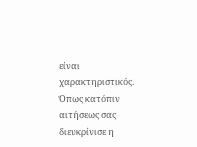είναι χαρακτηριστικός. Όπως κατόπιν αιτήσεως σας διευκρίνισε η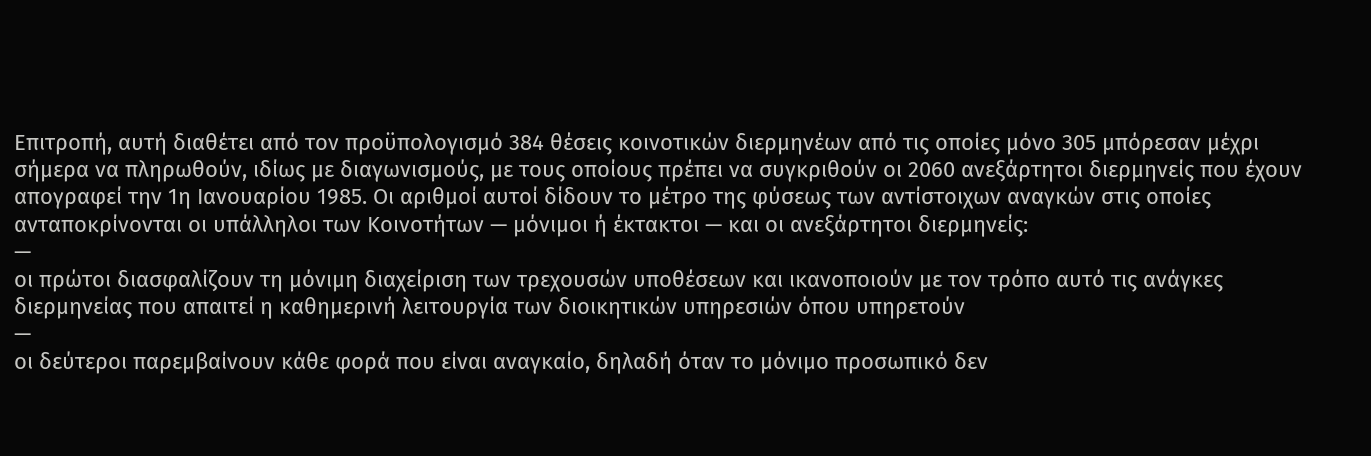Επιτροπή, αυτή διαθέτει από τον προϋπολογισμό 384 θέσεις κοινοτικών διερμηνέων από τις οποίες μόνο 305 μπόρεσαν μέχρι σήμερα να πληρωθούν, ιδίως με διαγωνισμούς, με τους οποίους πρέπει να συγκριθούν οι 2060 ανεξάρτητοι διερμηνείς που έχουν απογραφεί την 1η Ιανουαρίου 1985. Οι αριθμοί αυτοί δίδουν το μέτρο της φύσεως των αντίστοιχων αναγκών στις οποίες ανταποκρίνονται οι υπάλληλοι των Κοινοτήτων — μόνιμοι ή έκτακτοι — και οι ανεξάρτητοι διερμηνείς:
—
οι πρώτοι διασφαλίζουν τη μόνιμη διαχείριση των τρεχουσών υποθέσεων και ικανοποιούν με τον τρόπο αυτό τις ανάγκες διερμηνείας που απαιτεί η καθημερινή λειτουργία των διοικητικών υπηρεσιών όπου υπηρετούν
—
οι δεύτεροι παρεμβαίνουν κάθε φορά που είναι αναγκαίο, δηλαδή όταν το μόνιμο προσωπικό δεν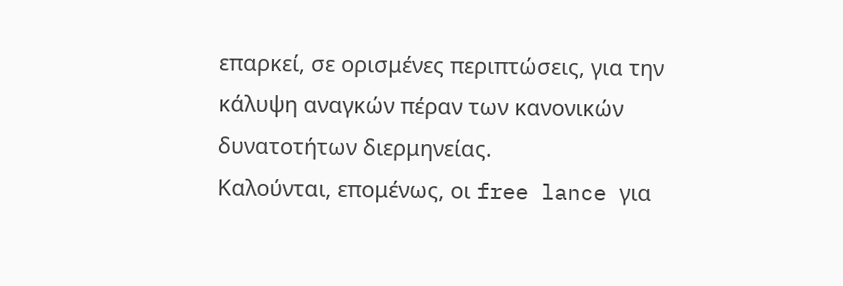επαρκεί, σε ορισμένες περιπτώσεις, για την κάλυψη αναγκών πέραν των κανονικών δυνατοτήτων διερμηνείας.
Καλούνται, επομένως, οι free lance για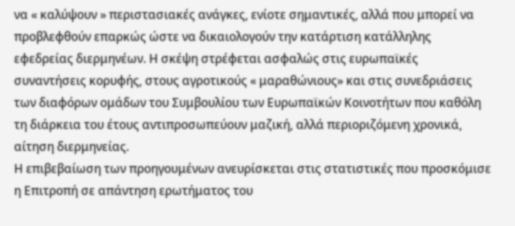να « καλύψουν » περιστασιακές ανάγκες, ενίοτε σημαντικές, αλλά που μπορεί να προβλεφθούν επαρκώς ώστε να δικαιολογούν την κατάρτιση κατάλληλης εφεδρείας διερμηνέων. Η σκέψη στρέφεται ασφαλώς στις ευρωπαϊκές συναντήσεις κορυφής, στους αγροτικούς « μαραθώνιους» και στις συνεδριάσεις των διαφόρων ομάδων του Συμβουλίου των Ευρωπαϊκών Κοινοτήτων που καθόλη τη διάρκεια του έτους αντιπροσωπεύουν μαζική, αλλά περιοριζόμενη χρονικά, αίτηση διερμηνείας.
Η επιβεβαίωση των προηγουμένων ανευρίσκεται στις στατιστικές που προσκόμισε η Επιτροπή σε απάντηση ερωτήματος του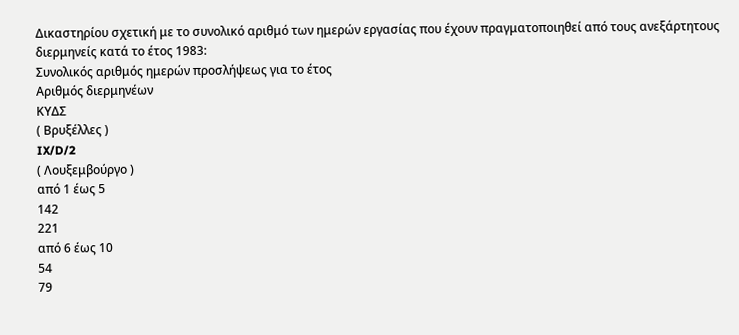Δικαστηρίου σχετική με το συνολικό αριθμό των ημερών εργασίας που έχουν πραγματοποιηθεί από τους ανεξάρτητους διερμηνείς κατά το έτος 1983:
Συνολικός αριθμός ημερών προσλήψεως για το έτος
Αριθμός διερμηνέων
ΚΥΔΣ
( Βρυξέλλες )
IX/D/2
( Λουξεμβούργο )
από 1 έως 5
142
221
από 6 έως 10
54
79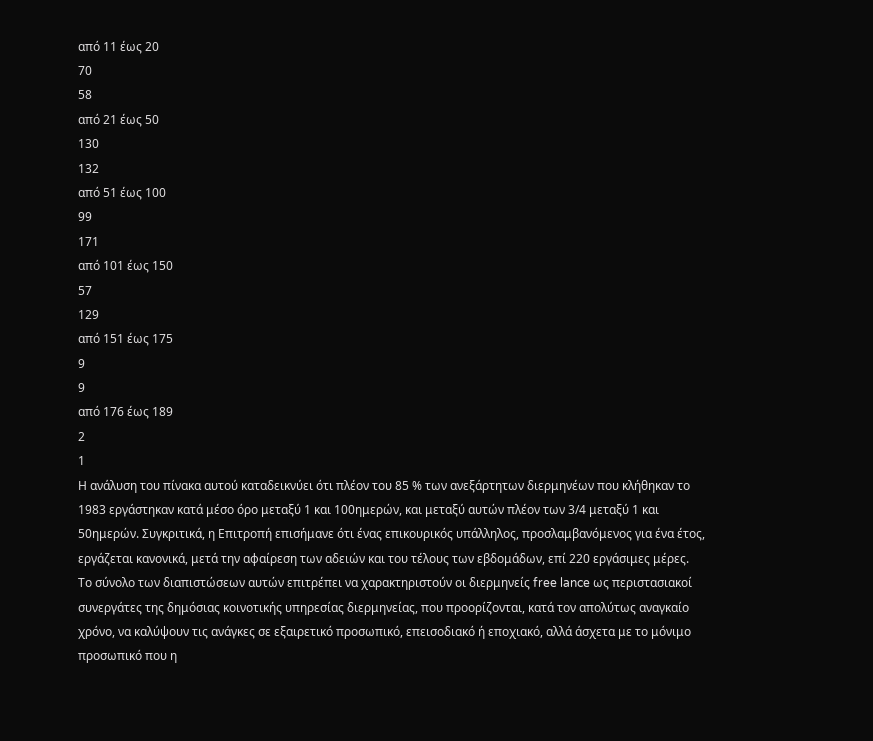από 11 έως 20
70
58
από 21 έως 50
130
132
από 51 έως 100
99
171
από 101 έως 150
57
129
από 151 έως 175
9
9
από 176 έως 189
2
1
Η ανάλυση του πίνακα αυτού καταδεικνύει ότι πλέον του 85 % των ανεξάρτητων διερμηνέων που κλήθηκαν το 1983 εργάστηκαν κατά μέσο όρο μεταξύ 1 και 100ημερών, και μεταξύ αυτών πλέον των 3/4 μεταξύ 1 και 50ημερών. Συγκριτικά, η Επιτροπή επισήμανε ότι ένας επικουρικός υπάλληλος, προσλαμβανόμενος για ένα έτος, εργάζεται κανονικά, μετά την αφαίρεση των αδειών και του τέλους των εβδομάδων, επί 220 εργάσιμες μέρες.
Το σύνολο των διαπιστώσεων αυτών επιτρέπει να χαρακτηριστούν οι διερμηνείς free lance ως περιστασιακοί συνεργάτες της δημόσιας κοινοτικής υπηρεσίας διερμηνείας, που προορίζονται, κατά τον απολύτως αναγκαίο χρόνο, να καλύψουν τις ανάγκες σε εξαιρετικό προσωπικό, επεισοδιακό ή εποχιακό, αλλά άσχετα με το μόνιμο προσωπικό που η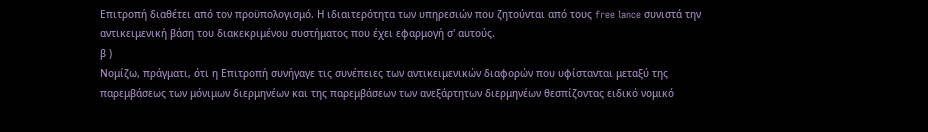Επιτροπή διαθέτει από τον προϋπολογισμό. Η ιδιαιτερότητα των υπηρεσιών που ζητούνται από τους free lance συνιστά την αντικειμενική βάση του διακεκριμένου συστήματος που έχει εφαρμογή σ' αυτούς.
β )
Νομίζω, πράγματι, ότι η Επιτροπή συνήγαγε τις συνέπειες των αντικειμενικών διαφορών που υφίστανται μεταξύ της παρεμβάσεως των μόνιμων διερμηνέων και της παρεμβάσεων των ανεξάρτητων διερμηνέων θεσπίζοντας ειδικό νομικό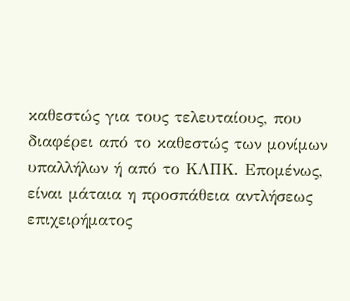καθεστώς για τους τελευταίους, που διαφέρει από το καθεστώς των μονίμων υπαλλήλων ή από το ΚΛΠΚ. Επομένως, είναι μάταια η προσπάθεια αντλήσεως επιχειρήματος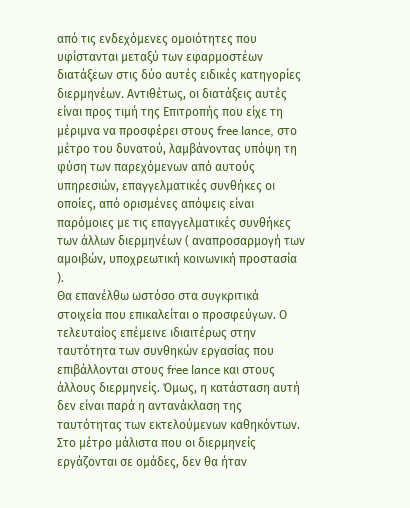από τις ενδεχόμενες ομοιότητες που υφίστανται μεταξύ των εφαρμοστέων διατάξεων στις δύο αυτές ειδικές κατηγορίες διερμηνέων. Αντιθέτως, οι διατάξεις αυτές είναι προς τιμή της Επιτροπής που είχε τη μέριμνα να προσφέρει στους free lance, στο μέτρο του δυνατού, λαμβάνοντας υπόψη τη φύση των παρεχόμενων από αυτούς υπηρεσιών, επαγγελματικές συνθήκες οι οποίες, από ορισμένες απόψεις είναι παρόμοιες με τις επαγγελματικές συνθήκες των άλλων διερμηνέων ( αναπροσαρμογή των αμοιβών, υποχρεωτική κοινωνική προστασία ).
Θα επανέλθω ωστόσο στα συγκριτικά στοιχεία που επικαλείται ο προσφεύγων. Ο τελευταίος επέμεινε ιδιαιτέρως στην ταυτότητα των συνθηκών εργασίας που επιβάλλονται στους free lance και στους άλλους διερμηνείς. Όμως, η κατάσταση αυτή δεν είναι παρά η αντανάκλαση της ταυτότητας των εκτελούμενων καθηκόντων. Στο μέτρο μάλιστα που οι διερμηνείς εργάζονται σε ομάδες, δεν θα ήταν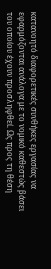κατανοητό διαφορετικές συνθήκες εργασίας να εφαρμόζονται ανάλογα με το νομικό καθεστώς βάσει του οποίου έχουν προσληφθεί. Ως προς τη θέση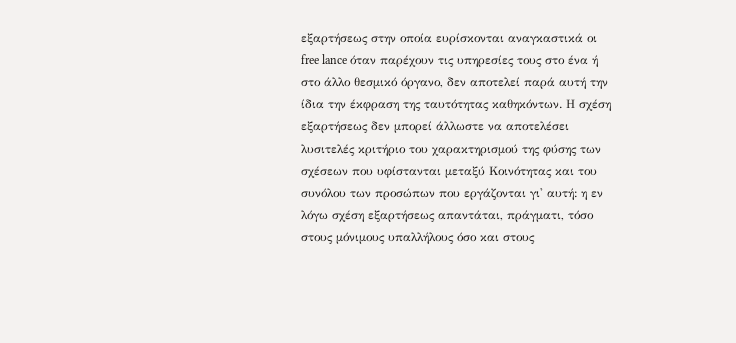εξαρτήσεως στην οποία ευρίσκονται αναγκαστικά οι free lance όταν παρέχουν τις υπηρεσίες τους στο ένα ή στο άλλο θεσμικό όργανο, δεν αποτελεί παρά αυτή την ίδια την έκφραση της ταυτότητας καθηκόντων. Η σχέση εξαρτήσεως δεν μπορεί άλλωστε να αποτελέσει λυσιτελές κριτήριο του χαρακτηρισμού της φύσης των σχέσεων που υφίστανται μεταξύ Κοινότητας και του συνόλου των προσώπων που εργάζονται γι' αυτή: η εν λόγω σχέση εξαρτήσεως απαντάται, πράγματι, τόσο στους μόνιμους υπαλλήλους όσο και στους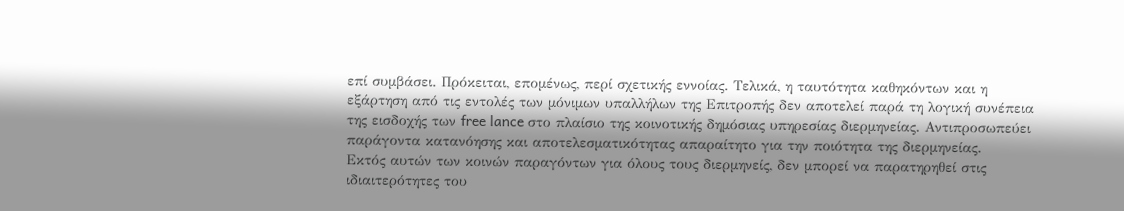επί συμβάσει. Πρόκειται, επομένως, περί σχετικής εννοίας. Τελικά, η ταυτότητα καθηκόντων και η εξάρτηση από τις εντολές των μόνιμων υπαλλήλων της Επιτροπής δεν αποτελεί παρά τη λογική συνέπεια της εισδοχής των free lance στο πλαίσιο της κοινοτικής δημόσιας υπηρεσίας διερμηνείας. Αντιπροσωπεύει παράγοντα κατανόησης και αποτελεσματικότητας απαραίτητο για την ποιότητα της διερμηνείας.
Εκτός αυτών των κοινών παραγόντων για όλους τους διερμηνείς, δεν μπορεί να παρατηρηθεί στις ιδιαιτερότητες του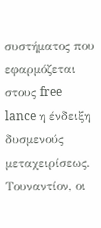συστήματος που εφαρμόζεται στους free lance η ένδειξη δυσμενούς μεταχειρίσεως. Τουναντίον, οι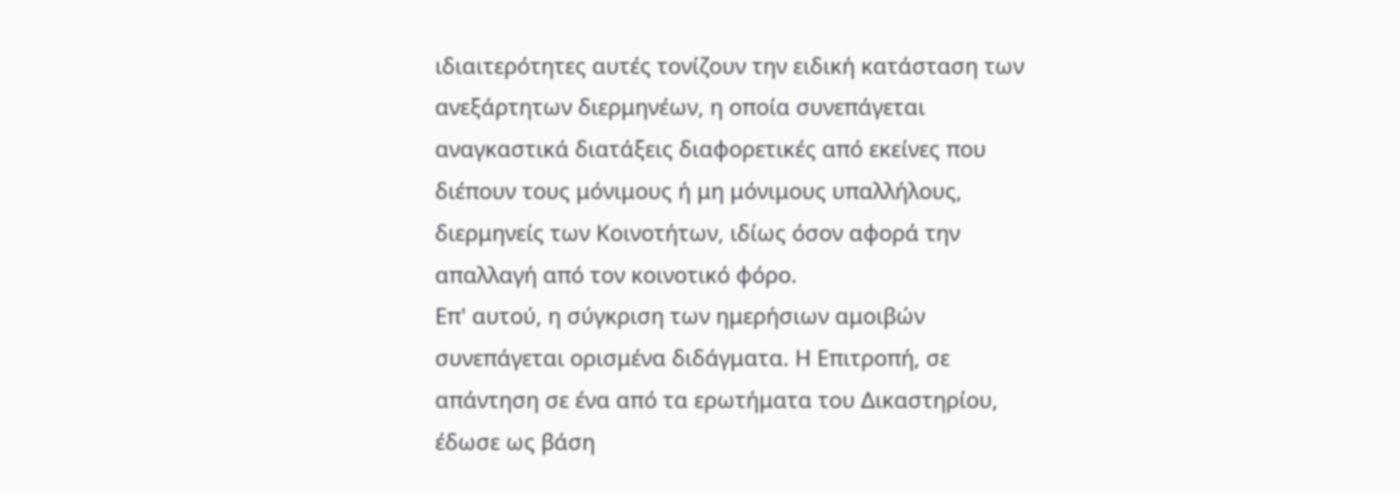ιδιαιτερότητες αυτές τονίζουν την ειδική κατάσταση των ανεξάρτητων διερμηνέων, η οποία συνεπάγεται αναγκαστικά διατάξεις διαφορετικές από εκείνες που διέπουν τους μόνιμους ή μη μόνιμους υπαλλήλους, διερμηνείς των Κοινοτήτων, ιδίως όσον αφορά την απαλλαγή από τον κοινοτικό φόρο.
Επ' αυτού, η σύγκριση των ημερήσιων αμοιβών συνεπάγεται ορισμένα διδάγματα. Η Επιτροπή, σε απάντηση σε ένα από τα ερωτήματα του Δικαστηρίου, έδωσε ως βάση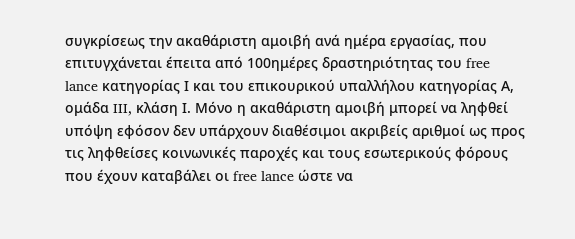συγκρίσεως την ακαθάριστη αμοιβή ανά ημέρα εργασίας, που επιτυγχάνεται έπειτα από 100ημέρες δραστηριότητας του free lance κατηγορίας Ι και του επικουρικού υπαλλήλου κατηγορίας Α, ομάδα III, κλάση Ι. Μόνο η ακαθάριστη αμοιβή μπορεί να ληφθεί υπόψη εφόσον δεν υπάρχουν διαθέσιμοι ακριβείς αριθμοί ως προς τις ληφθείσες κοινωνικές παροχές και τους εσωτερικούς φόρους που έχουν καταβάλει οι free lance ώστε να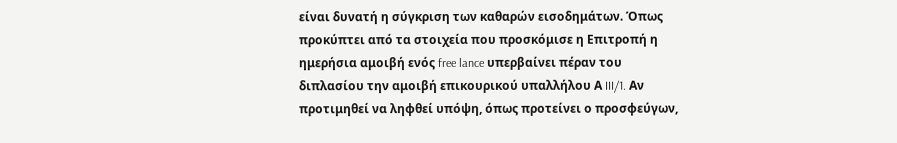είναι δυνατή η σύγκριση των καθαρών εισοδημάτων. Όπως προκύπτει από τα στοιχεία που προσκόμισε η Επιτροπή η ημερήσια αμοιβή ενός free lance υπερβαίνει πέραν του διπλασίου την αμοιβή επικουρικού υπαλλήλου Α III/1. Αν προτιμηθεί να ληφθεί υπόψη, όπως προτείνει ο προσφεύγων,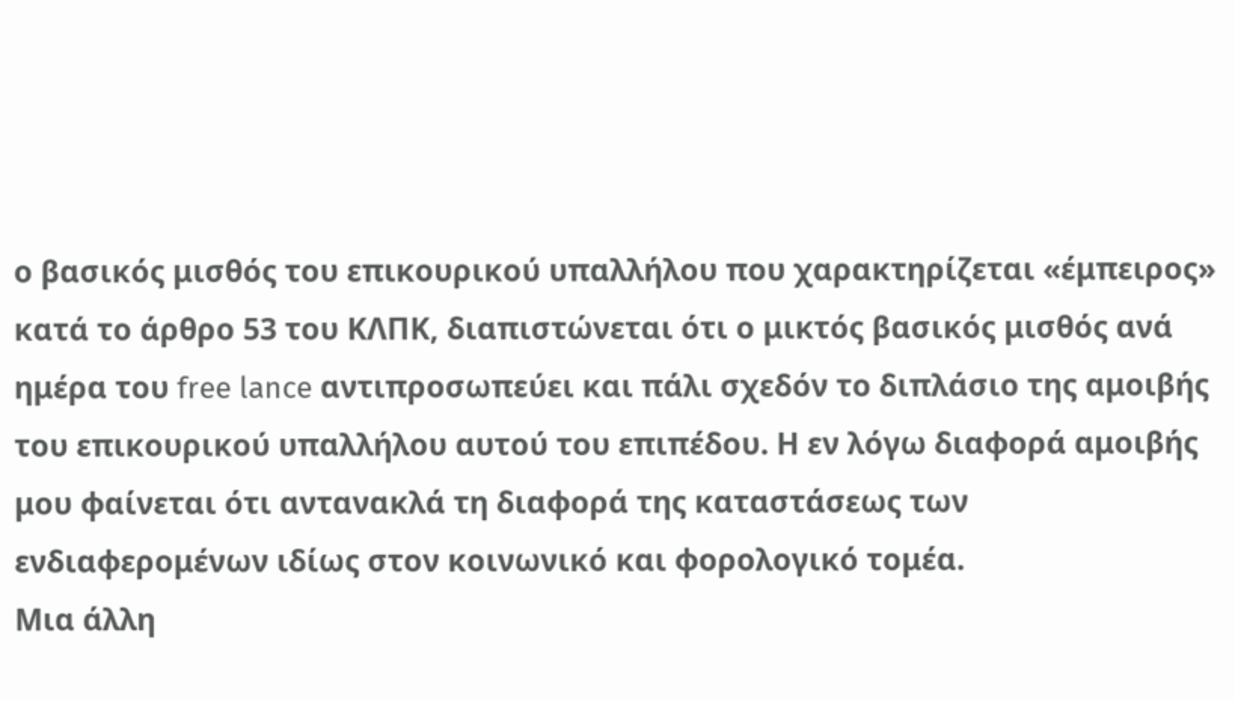ο βασικός μισθός του επικουρικού υπαλλήλου που χαρακτηρίζεται «έμπειρος» κατά το άρθρο 53 του ΚΛΠΚ, διαπιστώνεται ότι ο μικτός βασικός μισθός ανά ημέρα του free lance αντιπροσωπεύει και πάλι σχεδόν το διπλάσιο της αμοιβής του επικουρικού υπαλλήλου αυτού του επιπέδου. Η εν λόγω διαφορά αμοιβής μου φαίνεται ότι αντανακλά τη διαφορά της καταστάσεως των ενδιαφερομένων ιδίως στον κοινωνικό και φορολογικό τομέα.
Μια άλλη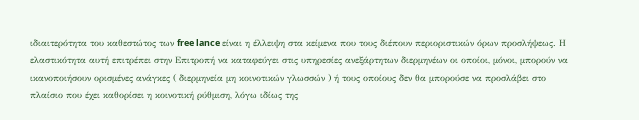ιδιαιτερότητα του καθεστώτος των free lance είναι η έλλειψη στα κείμενα που τους διέπουν περιοριστικών όρων προσλήψεως. Η ελαστικότητα αυτή επιτρέπει στην Επιτροπή να καταφεύγει στις υπηρεσίες ανεξάρτητων διερμηνέων οι οποίοι, μόνοι, μπορούν να ικανοποιήσουν ορισμένες ανάγκες ( διερμηνεία μη κοινοτικών γλωσσών ) ή τους οποίους δεν θα μπορούσε να προσλάβει στο πλαίσιο που έχει καθορίσει η κοινοτική ρύθμιση, λόγω ιδίως της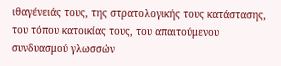ιθαγένειάς τους, της στρατολογικής τους κατάστασης, του τόπου κατοικίας τους, του απαιτούμενου συνδυασμού γλωσσών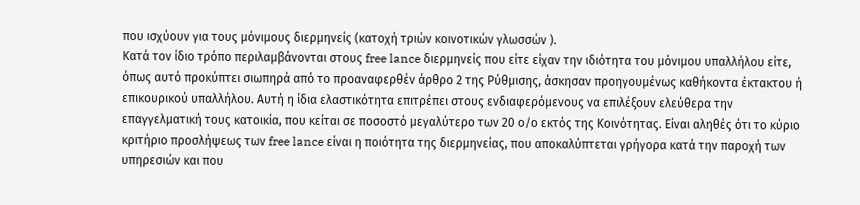που ισχύουν για τους μόνιμους διερμηνείς (κατοχή τριών κοινοτικών γλωσσών ).
Κατά τον ίδιο τρόπο περιλαμβάνονται στους free lance διερμηνείς που είτε είχαν την ιδιότητα του μόνιμου υπαλλήλου είτε, όπως αυτό προκύπτει σιωπηρά από το προαναφερθέν άρθρο 2 της Ρύθμισης, άσκησαν προηγουμένως καθήκοντα έκτακτου ή επικουρικού υπαλλήλου. Αυτή η ίδια ελαστικότητα επιτρέπει στους ενδιαφερόμενους να επιλέξουν ελεύθερα την επαγγελματική τους κατοικία, που κείται σε ποσοστό μεγαλύτερο των 20 ο/ο εκτός της Κοινότητας. Είναι αληθές ότι το κύριο κριτήριο προσλήψεως των free lance είναι η ποιότητα της διερμηνείας, που αποκαλύπτεται γρήγορα κατά την παροχή των υπηρεσιών και που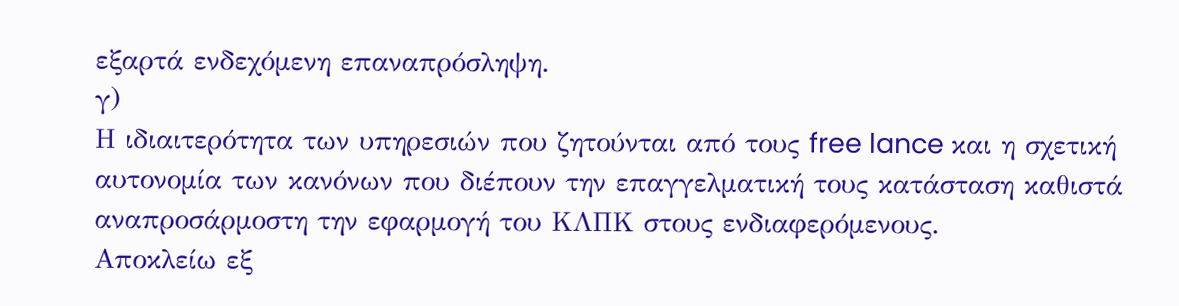εξαρτά ενδεχόμενη επαναπρόσληψη.
γ)
Η ιδιαιτερότητα των υπηρεσιών που ζητούνται από τους free lance και η σχετική αυτονομία των κανόνων που διέπουν την επαγγελματική τους κατάσταση καθιστά αναπροσάρμοστη την εφαρμογή του ΚΛΠΚ στους ενδιαφερόμενους.
Αποκλείω εξ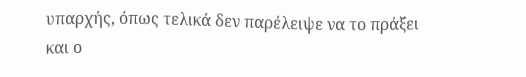υπαρχής, όπως τελικά δεν παρέλειψε να το πράξει και ο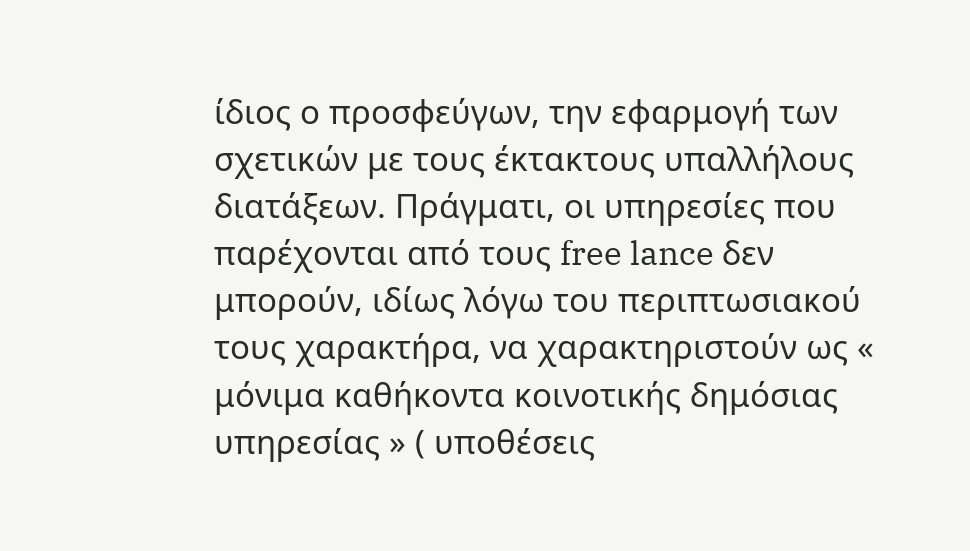ίδιος ο προσφεύγων, την εφαρμογή των σχετικών με τους έκτακτους υπαλλήλους διατάξεων. Πράγματι, οι υπηρεσίες που παρέχονται από τους free lance δεν μπορούν, ιδίως λόγω του περιπτωσιακού τους χαρακτήρα, να χαρακτηριστούν ως « μόνιμα καθήκοντα κοινοτικής δημόσιας υπηρεσίας » ( υποθέσεις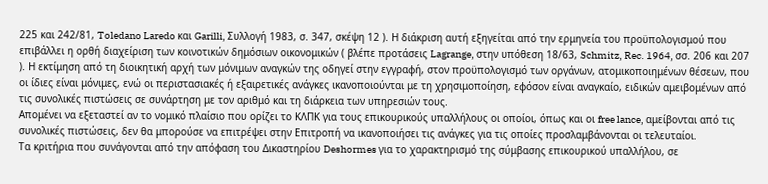225 και 242/81, Toledano Laredo και Garilli, Συλλογή 1983, σ. 347, σκέψη 12 ). Η διάκριση αυτή εξηγείται από την ερμηνεία του προϋπολογισμού που επιβάλλει η ορθή διαχείριση των κοινοτικών δημόσιων οικονομικών ( βλέπε προτάσεις Lagrange, στην υπόθεση 18/63, Schmitz, Rec. 1964, σσ. 206 και 207 ). Η εκτίμηση από τη διοικητική αρχή των μόνιμων αναγκών της οδηγεί στην εγγραφή, στον προϋπολογισμό των οργάνων, ατομικοποιημένων θέσεων, που οι ίδιες είναι μόνιμες, ενώ οι περιστασιακές ή εξαιρετικές ανάγκες ικανοποιούνται με τη χρησιμοποίηση, εφόσον είναι αναγκαίο, ειδικών αμειβομένων από τις συνολικές πιστώσεις σε συνάρτηση με τον αριθμό και τη διάρκεια των υπηρεσιών τους.
Απομένει να εξεταστεί αν το νομικό πλαίσιο που ορίζει το ΚΛΠΚ για τους επικουρικούς υπαλλήλους οι οποίοι, όπως και οι free lance, αμείβονται από τις συνολικές πιστώσεις, δεν θα μπορούσε να επιτρέψει στην Επιτροπή να ικανοποιήσει τις ανάγκες για τις οποίες προσλαμβάνονται οι τελευταίοι.
Τα κριτήρια που συνάγονται από την απόφαση του Δικαστηρίου Deshormes για το χαρακτηρισμό της σύμβασης επικουρικού υπαλλήλου, σε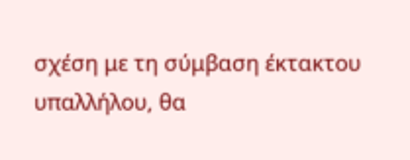σχέση με τη σύμβαση έκτακτου υπαλλήλου, θα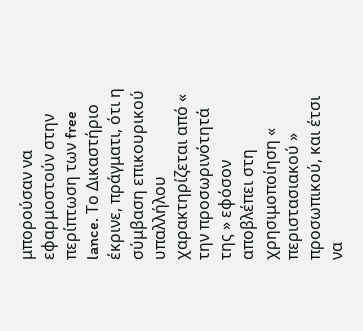μπορούσαν να εφαρμοστούν στην περίπτωση των free lance. Το Δικαστήριο έκρινε, πράγματι, ότι η σύμβαση επικουρικού υπαλλήλου χαρακτηρίζεται από « την προσωρινότητά της » εφόσον αποβλέπει στη χρησιμοποίηση « περιστασιακού » προσωπικού, και έτσι να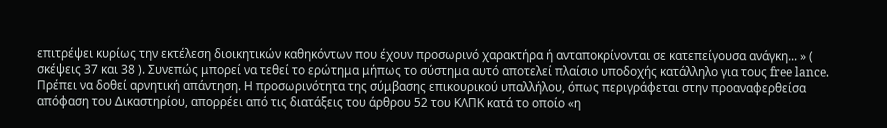επιτρέψει κυρίως την εκτέλεση διοικητικών καθηκόντων που έχουν προσωρινό χαρακτήρα ή ανταποκρίνονται σε κατεπείγουσα ανάγκη... » ( σκέψεις 37 και 38 ). Συνεπώς μπορεί να τεθεί το ερώτημα μήπως το σύστημα αυτό αποτελεί πλαίσιο υποδοχής κατάλληλο για τους free lance.
Πρέπει να δοθεί αρνητική απάντηση. Η προσωρινότητα της σύμβασης επικουρικού υπαλλήλου, όπως περιγράφεται στην προαναφερθείσα απόφαση του Δικαστηρίου, απορρέει από τις διατάξεις του άρθρου 52 του ΚΛΠΚ κατά το οποίο «η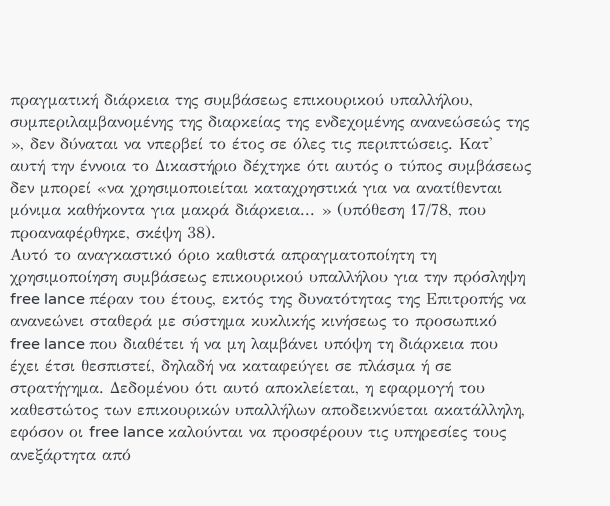πραγματική διάρκεια της συμβάσεως επικουρικού υπαλλήλου, συμπεριλαμβανομένης της διαρκείας της ενδεχομένης ανανεώσεώς της », δεν δύναται να νπερβεί το έτος σε όλες τις περιπτώσεις. Κατ' αυτή την έννοια το Δικαστήριο δέχτηκε ότι αυτός ο τύπος συμβάσεως δεν μπορεί «να χρησιμοποιείται καταχρηστικά για να ανατίθενται μόνιμα καθήκοντα για μακρά διάρκεια... » (υπόθεση 17/78, που προαναφέρθηκε, σκέψη 38).
Αυτό το αναγκαστικό όριο καθιστά απραγματοποίητη τη χρησιμοποίηση συμβάσεως επικουρικού υπαλλήλου για την πρόσληψη free lance πέραν του έτους, εκτός της δυνατότητας της Επιτροπής να ανανεώνει σταθερά με σύστημα κυκλικής κινήσεως το προσωπικό free lance που διαθέτει ή να μη λαμβάνει υπόψη τη διάρκεια που έχει έτσι θεσπιστεί, δηλαδή να καταφεύγει σε πλάσμα ή σε στρατήγημα. Δεδομένου ότι αυτό αποκλείεται, η εφαρμογή του καθεστώτος των επικουρικών υπαλλήλων αποδεικνύεται ακατάλληλη, εφόσον οι free lance καλούνται να προσφέρουν τις υπηρεσίες τους ανεξάρτητα από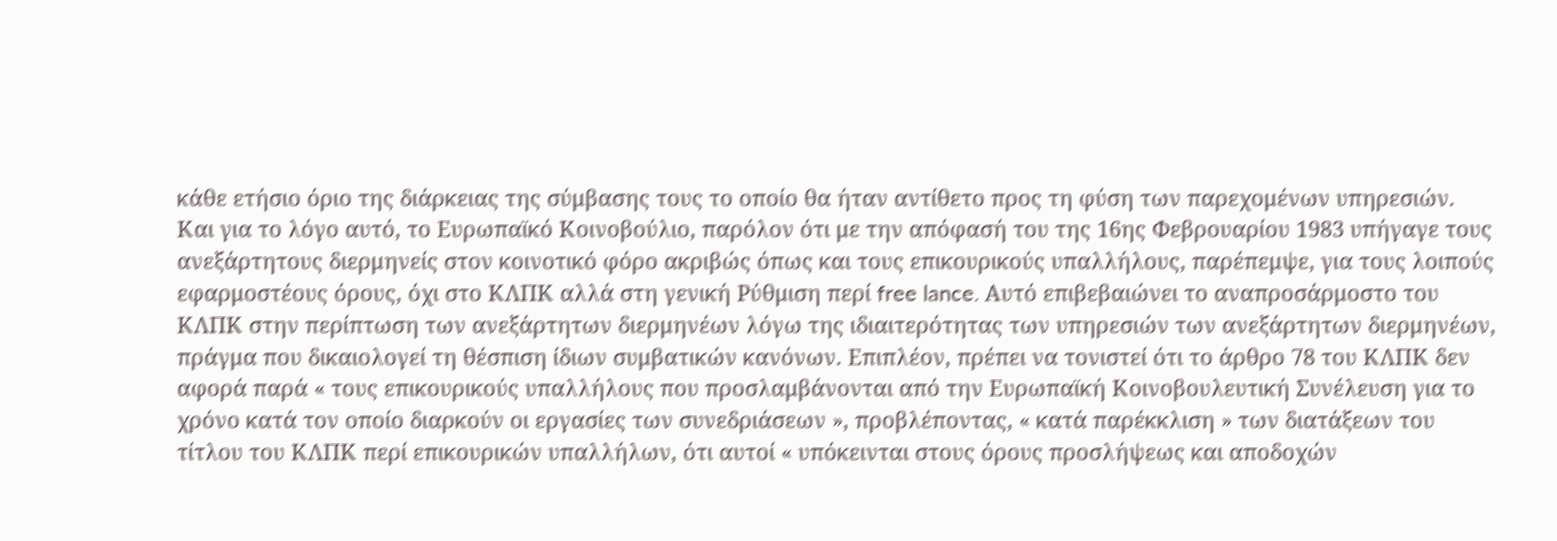κάθε ετήσιο όριο της διάρκειας της σύμβασης τους το οποίο θα ήταν αντίθετο προς τη φύση των παρεχομένων υπηρεσιών.
Και για το λόγο αυτό, το Ευρωπαϊκό Κοινοβούλιο, παρόλον ότι με την απόφασή του της 16ης Φεβρουαρίου 1983 υπήγαγε τους ανεξάρτητους διερμηνείς στον κοινοτικό φόρο ακριβώς όπως και τους επικουρικούς υπαλλήλους, παρέπεμψε, για τους λοιπούς εφαρμοστέους όρους, όχι στο ΚΛΠΚ αλλά στη γενική Ρύθμιση περί free lance. Αυτό επιβεβαιώνει το αναπροσάρμοστο του ΚΛΠΚ στην περίπτωση των ανεξάρτητων διερμηνέων λόγω της ιδιαιτερότητας των υπηρεσιών των ανεξάρτητων διερμηνέων, πράγμα που δικαιολογεί τη θέσπιση ίδιων συμβατικών κανόνων. Επιπλέον, πρέπει να τονιστεί ότι το άρθρο 78 του ΚΛΠΚ δεν αφορά παρά « τους επικουρικούς υπαλλήλους που προσλαμβάνονται από την Ευρωπαϊκή Κοινοβουλευτική Συνέλευση για το χρόνο κατά τον οποίο διαρκούν οι εργασίες των συνεδριάσεων », προβλέποντας, « κατά παρέκκλιση » των διατάξεων του τίτλου του ΚΛΠΚ περί επικουρικών υπαλλήλων, ότι αυτοί « υπόκεινται στους όρους προσλήψεως και αποδοχών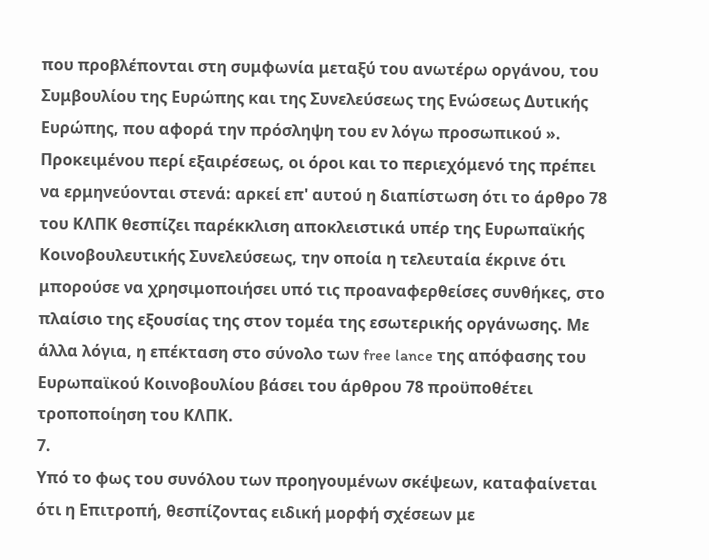που προβλέπονται στη συμφωνία μεταξύ του ανωτέρω οργάνου, του Συμβουλίου της Ευρώπης και της Συνελεύσεως της Ενώσεως Δυτικής Ευρώπης, που αφορά την πρόσληψη του εν λόγω προσωπικού ».
Προκειμένου περί εξαιρέσεως, οι όροι και το περιεχόμενό της πρέπει να ερμηνεύονται στενά: αρκεί επ' αυτού η διαπίστωση ότι το άρθρο 78 του ΚΛΠΚ θεσπίζει παρέκκλιση αποκλειστικά υπέρ της Ευρωπαϊκής Κοινοβουλευτικής Συνελεύσεως, την οποία η τελευταία έκρινε ότι μπορούσε να χρησιμοποιήσει υπό τις προαναφερθείσες συνθήκες, στο πλαίσιο της εξουσίας της στον τομέα της εσωτερικής οργάνωσης. Με άλλα λόγια, η επέκταση στο σύνολο των free lance της απόφασης του Ευρωπαϊκού Κοινοβουλίου βάσει του άρθρου 78 προϋποθέτει τροποποίηση του ΚΛΠΚ.
7.
Υπό το φως του συνόλου των προηγουμένων σκέψεων, καταφαίνεται ότι η Επιτροπή, θεσπίζοντας ειδική μορφή σχέσεων με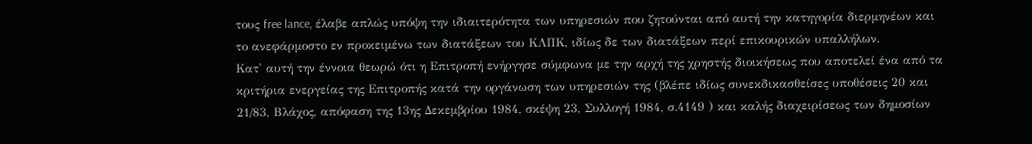τους free lance, έλαβε απλώς υπόψη την ιδιαιτερότητα των υπηρεσιών που ζητούνται από αυτή την κατηγορία διερμηνέων και το ανεφάρμοστο εν προκειμένω των διατάξεων του ΚΛΠΚ, ιδίως δε των διατάξεων περί επικουρικών υπαλλήλων.
Κατ' αυτή την έννοια θεωρώ ότι η Επιτροπή ενήργησε σύμφωνα με την αρχή της χρηστής διοικήσεως που αποτελεί ένα από τα κριτήρια ενεργείας της Επιτροπής κατά την οργάνωση των υπηρεσιών της (βλέπε ιδίως συνεκδικασθείσες υποθέσεις 20 και 21/83, Βλάχος, απόφαση της 13ης Δεκεμβρίου 1984, σκέψη 23, Συλλογή 1984, σ.4149 ) και καλής διαχειρίσεως των δημοσίων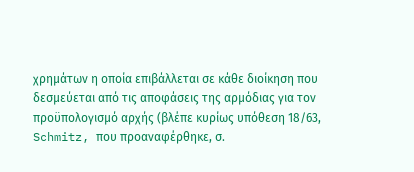χρημάτων η οποία επιβάλλεται σε κάθε διοίκηση που δεσμεύεται από τις αποφάσεις της αρμόδιας για τον προϋπολογισμό αρχής (βλέπε κυρίως υπόθεση 18/63, Schmitz, που προαναφέρθηκε, σ.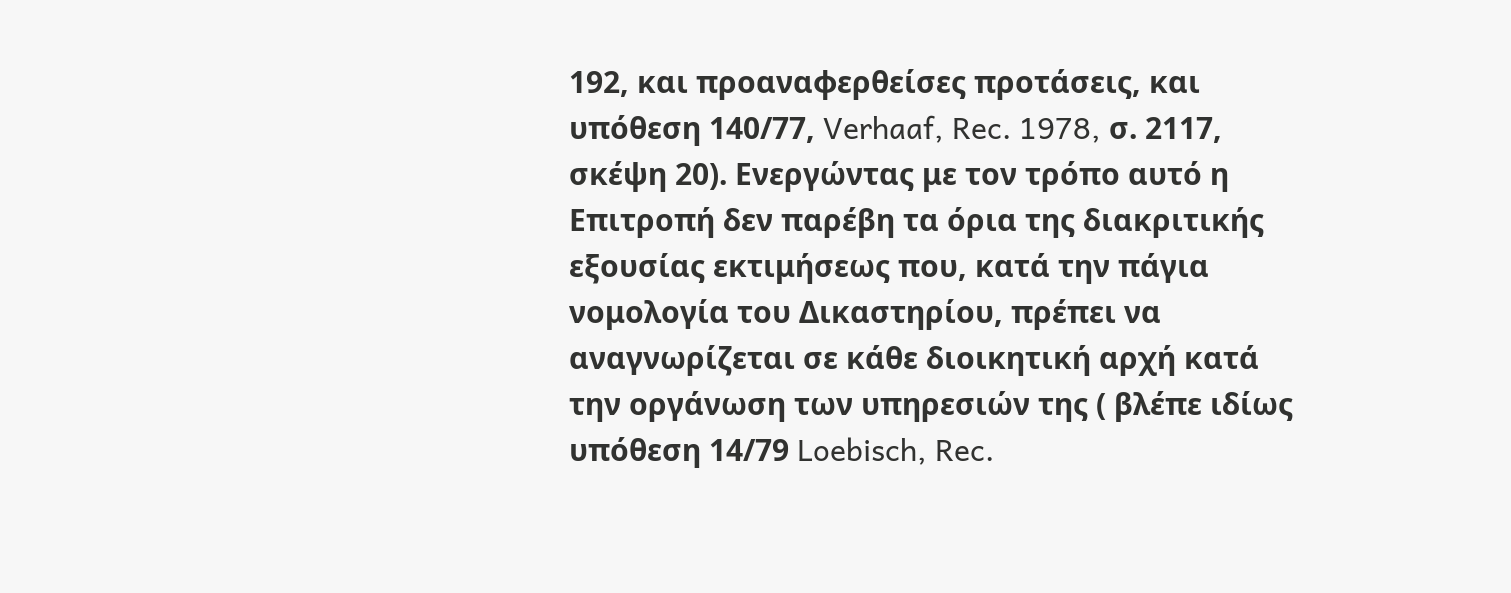192, και προαναφερθείσες προτάσεις, και υπόθεση 140/77, Verhaaf, Rec. 1978, σ. 2117, σκέψη 20). Ενεργώντας με τον τρόπο αυτό η Επιτροπή δεν παρέβη τα όρια της διακριτικής εξουσίας εκτιμήσεως που, κατά την πάγια νομολογία του Δικαστηρίου, πρέπει να αναγνωρίζεται σε κάθε διοικητική αρχή κατά την οργάνωση των υπηρεσιών της ( βλέπε ιδίως υπόθεση 14/79 Loebisch, Rec.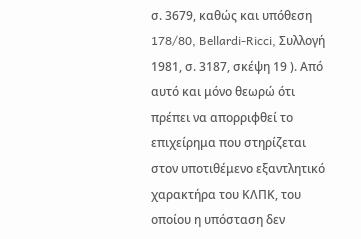σ. 3679, καθώς και υπόθεση 178/80, Bellardi-Ricci, Συλλογή 1981, σ. 3187, σκέψη 19 ). Από αυτό και μόνο θεωρώ ότι πρέπει να απορριφθεί το επιχείρημα που στηρίζεται στον υποτιθέμενο εξαντλητικό χαρακτήρα του ΚΛΠΚ, του οποίου η υπόσταση δεν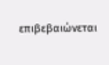επιβεβαιώνεται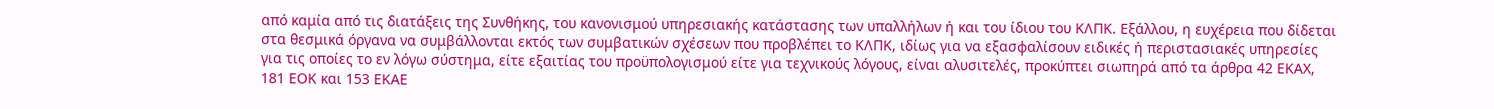από καμία από τις διατάξεις της Συνθήκης, του κανονισμού υπηρεσιακής κατάστασης των υπαλλήλων ή και του ίδιου του ΚΛΠΚ. Εξάλλου, η ευχέρεια που δίδεται στα θεσμικά όργανα να συμβάλλονται εκτός των συμβατικών σχέσεων που προβλέπει το ΚΛΠΚ, ιδίως για να εξασφαλίσουν ειδικές ή περιστασιακές υπηρεσίες για τις οποίες το εν λόγω σύστημα, είτε εξαιτίας του προϋπολογισμού είτε για τεχνικούς λόγους, είναι αλυσιτελές, προκύπτει σιωπηρά από τα άρθρα 42 ΕΚΑΧ, 181 ΕΟΚ και 153 ΕΚΑΕ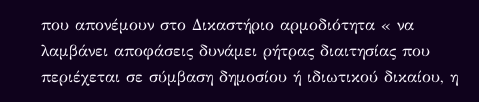που απονέμουν στο Δικαστήριο αρμοδιότητα « να λαμβάνει αποφάσεις δυνάμει ρήτρας διαιτησίας που περιέχεται σε σύμβαση δημοσίου ή ιδιωτικού δικαίου, η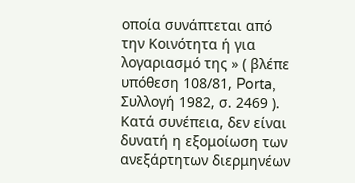οποία συνάπτεται από την Κοινότητα ή για λογαριασμό της » ( βλέπε υπόθεση 108/81, Porta, Συλλογή 1982, σ. 2469 ).
Κατά συνέπεια, δεν είναι δυνατή η εξομοίωση των ανεξάρτητων διερμηνέων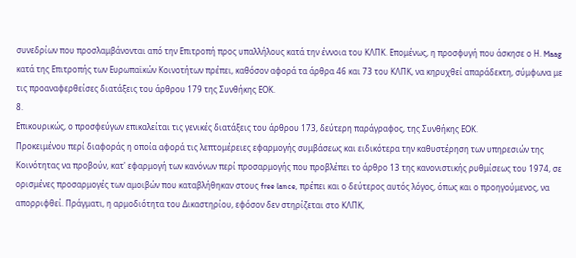συνεδρίων που προσλαμβάνονται από την Επιτροπή προς υπαλλήλους κατά την έννοια του ΚΛΠΚ. Επομένως, η προσφυγή που άσκησε ο Η. Maag κατά της Επιτροπής των Ευρωπαϊκών Κοινοτήτων πρέπει, καθόσον αφορά τα άρθρα 46 και 73 του ΚΛΠΚ, να κηρυχθεί απαράδεκτη, σύμφωνα με τις προαναφερθείσες διατάξεις του άρθρου 179 της Συνθήκης ΕΟΚ.
8.
Επικουρικώς, ο προσφεύγων επικαλείται τις γενικές διατάξεις του άρθρου 173, δεύτερη παράγραφος, της Συνθήκης ΕΟΚ.
Προκειμένου περί διαφοράς η οποία αφορά τις λεπτομέρειες εφαρμογής συμβάσεως και ειδικότερα την καθυστέρηση των υπηρεσιών της Κοινότητας να προβούν, κατ' εφαρμογή των κανόνων περί προσαρμογής που προβλέπει το άρθρο 13 της κανονιστικής ρυθμίσεως του 1974, σε ορισμένες προσαρμογές των αμοιβών που καταβλήθηκαν στους free lance, πρέπει και ο δεύτερος αυτός λόγος, όπως και ο προηγούμενος, να απορριφθεί. Πράγματι, η αρμοδιότητα του Δικαστηρίου, εφόσον δεν στηρίζεται στο ΚΛΠΚ,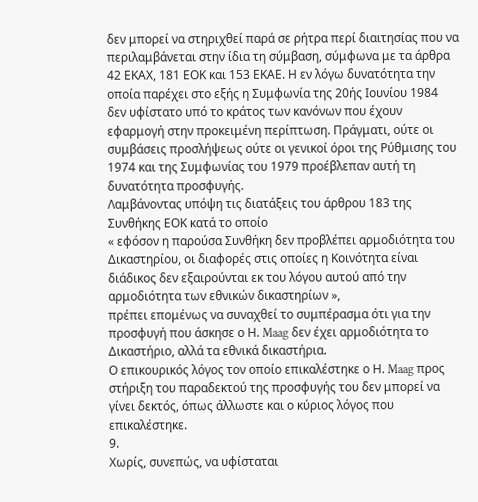δεν μπορεί να στηριχθεί παρά σε ρήτρα περί διαιτησίας που να περιλαμβάνεται στην ίδια τη σύμβαση, σύμφωνα με τα άρθρα 42 ΕΚΑΧ, 181 ΕΟΚ και 153 ΕΚΑΕ. Η εν λόγω δυνατότητα την οποία παρέχει στο εξής η Συμφωνία της 20ής Ιουνίου 1984 δεν υφίστατο υπό το κράτος των κανόνων που έχουν εφαρμογή στην προκειμένη περίπτωση. Πράγματι, ούτε οι συμβάσεις προσλήψεως ούτε οι γενικοί όροι της Ρύθμισης του 1974 και της Συμφωνίας του 1979 προέβλεπαν αυτή τη δυνατότητα προσφυγής.
Λαμβάνοντας υπόψη τις διατάξεις του άρθρου 183 της Συνθήκης ΕΟΚ κατά το οποίο
« εφόσον η παρούσα Συνθήκη δεν προβλέπει αρμοδιότητα του Δικαστηρίου, οι διαφορές στις οποίες η Κοινότητα είναι διάδικος δεν εξαιρούνται εκ του λόγου αυτού από την αρμοδιότητα των εθνικών δικαστηρίων »,
πρέπει επομένως να συναχθεί το συμπέρασμα ότι για την προσφυγή που άσκησε ο Η. Maag δεν έχει αρμοδιότητα το Δικαστήριο, αλλά τα εθνικά δικαστήρια.
Ο επικουρικός λόγος τον οποίο επικαλέστηκε ο Η. Maag προς στήριξη του παραδεκτού της προσφυγής του δεν μπορεί να γίνει δεκτός, όπως άλλωστε και ο κύριος λόγος που επικαλέστηκε.
9.
Χωρίς, συνεπώς, να υφίσταται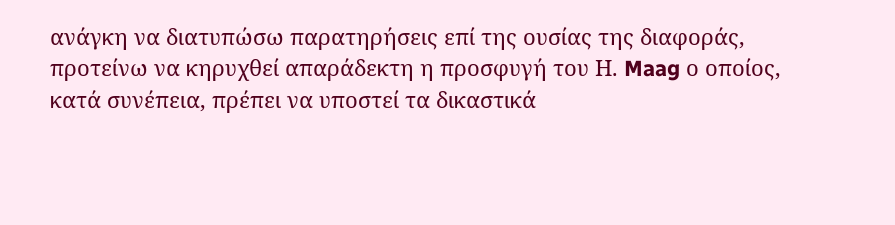ανάγκη να διατυπώσω παρατηρήσεις επί της ουσίας της διαφοράς, προτείνω να κηρυχθεί απαράδεκτη η προσφυγή του Η. Maag ο οποίος, κατά συνέπεια, πρέπει να υποστεί τα δικαστικά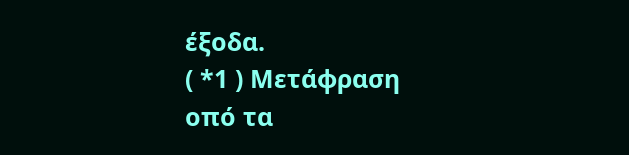έξοδα.
( *1 ) Μετάφραση οπό τα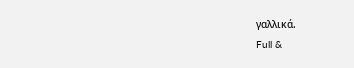γαλλικά.
Full &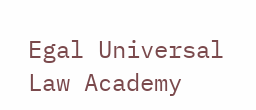Egal Universal Law Academy